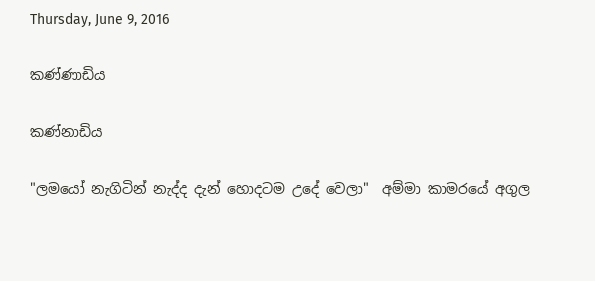Thursday, June 9, 2016

කණ්ණාඩිය

කණ්නාඩිය

"ල‍ම‍යෝ ‍නැ‍ගි‍ටින්‍ ‍නැද්‍‍ද ‍දැන්‍ ‍හො‍ද‍ට‍ම ‍උ‍දේ ‍වෙ‍ලා"  අම්‍‍මා ‍කා‍ම‍ර‍යේ ‍අ‍ගු‍ල ‍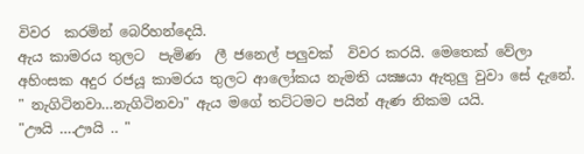වි‍ව‍ර  ‍ක‍ර‍මින්‍ ‍බෙ‍රි‍හන්‍‍දෙ‍යි.
ඇ‍ය ‍කා‍ම‍ර‍ය‍ ‍තු‍ල‍ට  ‍පැ‍මි‍ණ  ‍ලී ‍ජ‍නෙල්‍ ‍ප‍ලු‍ව‍ක්‍  ‍වි‍ව‍ර ‍ක‍ර‍යි. මෙ‍තෙක්‍ ‍වේ‍ලා ‍‍
අ‍හිං‍‍ස‍ක ‍අ‍දු‍ර ‍ර‍ජ‍යූ ‍‍කා‍ම‍ර‍ය ‍තු‍ල‍ට ‍ආ‍ලෝ‍ක‍ය ‍නැ‍ම‍ති ‍යක්‍ෂ‍යා ඇ‍තු‍ලු ‍වු‍වා ‍සේ ‍දැ‍නේ.
" නැ‍ගි‍ටි‍න‍වා...නැ‍ගි‍ටි‍න‍වා" ඇ‍ය ‍ම‍ගේ තට්‍‍ට‍ම‍ට ‍‍ප‍යි‍න්‍ ‍ඇ‍ණ ‍නි‍ක‍ම ‍ය‍යි.
"ඌ‍යි ‍....ඌ‍යි .. "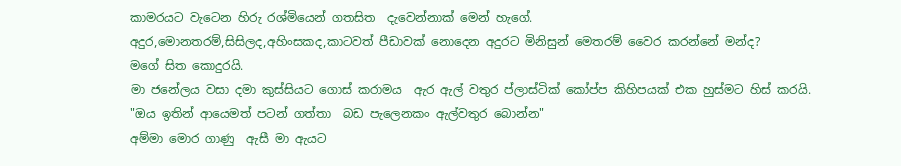කා‍ම‍ර‍ය‍ට ‍වැ‍ටෙ‍න ‍හි‍රු ‍රශ්‍‍මි‍යෙන්‍ ‍ග‍ත‍සි‍ත  ‍දැ‍වෙන්‍‍නාක්‍ ‍මෙන්‍ ‍‍හැ‍ගේ. අ‍දු‍ර,මො‍න‍ත‍රම්‍,සි‍සි‍ල‍ද,අ‍හිං‍‍ස‍ක‍ද,කා‍ට‍වත්‍ ‍පී‍ඩා‍වක්‍ ‍නො‍දෙ‍න ‍අ‍දු‍ර‍ට ‍මි‍නි‍සුන්‍ ‍මෙ‍ත‍රම්‍ ‍වෛර ‍ක‍රන්‍‍නේ ‍මන්‍‍ද? ම‍ගේ ‍සි‍ත ‍කො‍දු‍ර‍යි.
මා ‍ජ‍නේ‍ල‍ය ‍ව‍සා ‍‍ද‍මා ‍කුස්‍‍සි‍ය‍ට ‍ගොස්‍ ‍ක‍රා‍ම‍ය  ‍ඇ‍ර ‍ඇල්‍ ‍ව‍තු‍ර ප්‍‍ලාස්‍‍ටික්‍ ‍කෝප්‍‍ප ‍කි‍හි‍ප‍යක්‍ ‍එ‍ක ‍හුස්‍‍ම‍ට ‍හිස්‍ ක‍ර‍යි.
"ඔ‍ය ‍ඉ‍තින්‍ ‍ආ‍යෙ‍මත්‍ ‍ප‍ටන්‍ ‍ගත්‍‍තා  ‍බ‍ඩ ‍පැ‍ලෙ‍න‍කං‍ ‍ඇල්‍‍ව‍තු‍ර ‍බොන්‍‍න"
අ‍ම්‍මා ‍මො‍ර ‍ගා‍‍ණු  ‍ඇ‍සී ‍මා ‍ඇ‍ය‍ට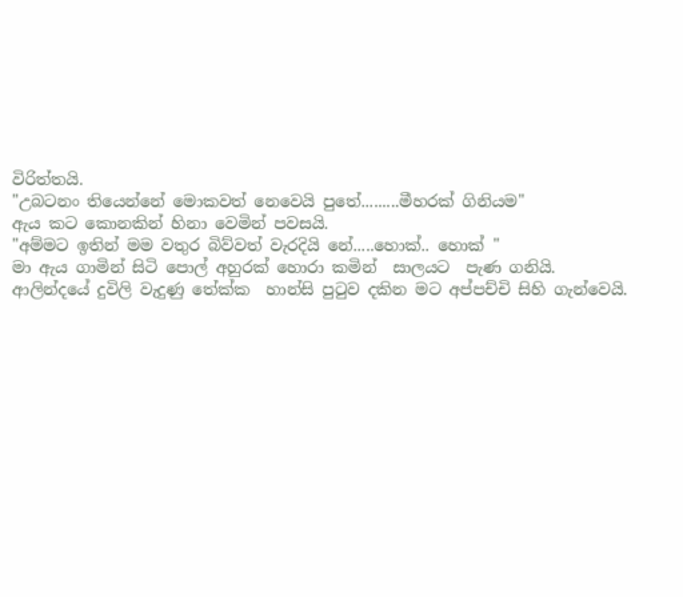වි‍රිත්‍‍ත‍යි.
"උ‍බ‍ට‍නං ‍‍ති‍යෙන්‍‍නේ ‍මො‍ක‍වත්‍ ‍නෙ‍වෙ‍යි ‍පු‍තේ.........මී‍හ‍රක්‍ ‍ගි‍නි‍ය‍ම"   ඇ‍ය ‍ක‍ට ‍කො‍න‍කින්‍ ‍හි‍නා ‍වෙ‍මින්‍ ‍ප‍ව‍ස‍යි.
"අම්‍‍ම‍ට ‍ඉ‍තින්‍ ‍ම‍ම ‍ව‍තු‍ර ‍බිව්‍‍වත්‍ ‍වැ‍ර‍දි‍යි ‍නේ.....හොක්‍.. හොක්‍ " මා ‍ඇ‍ය ‍ගා‍මින්‍ ‍සි‍ටි පොල්‍ ‍අ‍හු‍රක්‍ ‍හො‍රා ‍ක‍මින්‍  ‍‍සා‍ල‍ය‍ට  ‍පැ‍ණ ‍ග‍නි‍යි.
ආ‍ලින්‍‍ද‍යේ‍‍‍‍‍‍ දු‍වි‍ලි‍ වැ‍දු‍ණු‍ තේක්‍‍ක  හාන්‍‍සි‍ පු‍ටු‍ව ද‍කි‍න‍ ම‍ට ‍අප්‍‍පච්‍‍චි ‍සි‍හි ‍ගැන්‍‍වෙ‍යි.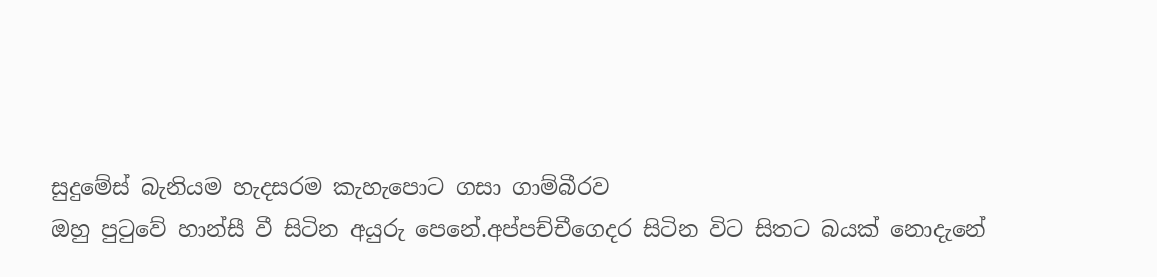සු‍දු‍මේස්‍ ‍බැ‍නිය‍ම‍ හැ‍ද‍ස‍ර‍ම ‍කැ‍හැ‍පො‍ට ග‍සා ගාම්‍‍බී‍ර‍ව ඔ‍හු ‍පු‍ටු‍වේ ‍හාන්‍‍සී ‍වී ‍සි‍ටි‍න ‍අ‍යු‍රු ‍පෙ‍නේ.අප්‍‍පච්‍‍චී‍ගෙ‍ද‍ර ‍සි‍ටි‍න ‍‍වි‍ට ‍සි‍ත‍ට ‍බ‍යක්‍ ‍නො‍දැ‍නේ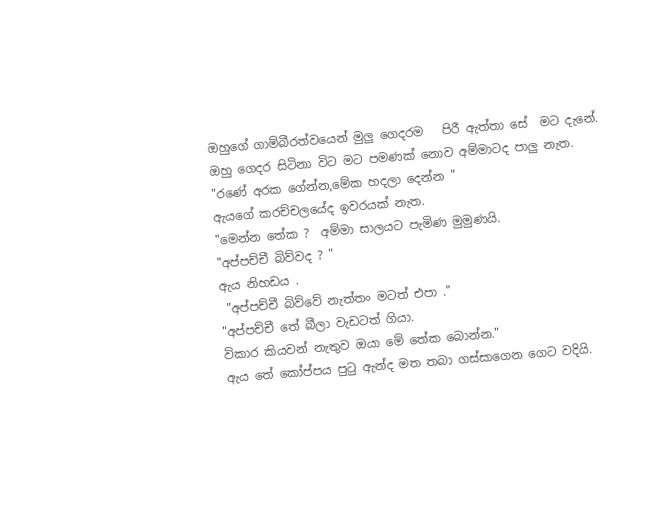ඔ‍හු‍ගේ ‍ගාම්‍‍බී‍රත්‍‍ව‍යෙන්‍ ‍මු‍ලු ‍ගෙ‍ද‍ර‍ම   ‍පි‍රී ‍ඇත්‍‍තා ‍සේ  ‍ම‍ට ‍දැ‍නේ. ඔ‍හු ‍ගෙ‍ද‍ර ‍සි‍ටි‍නා ‍වි‍ට ‍ම‍ට ‍ප‍ම‍ණක්‍ ‍නො‍ව ‍අම්‍‍මා‍ට‍ද ‍පා‍ලු ‍නැ‍ත. "ර‍ණේ ‍අ‍ර‍ක ‍ගේන්‍‍න,මේ‍ක ‍හ‍ද‍ලා ‍දෙන්‍‍න " ඇ‍ය‍ගේ ‍ක‍රච්‍‍ච‍ල‍යේද‍ ‍ඉ‍ව‍ර‍යක්‍ ‍නැ‍ත.
"මෙන්‍‍න ‍තේ‍ක ?  අම්‍‍මා ‍සා‍ල‍ය‍ට ‍පැ‍මි‍ණ ‍මු‍මු‍ණ‍යි.
"අප්‍‍පච්‍‍චී ‍බිව්‍‍ව‍ද ? "
ඇ‍ය ‍නි‍හ‍ඩ‍ය .
 "අප්‍‍පච්‍‍චී ‍බිව්‍‍වේ ‍නැත්‍‍තං‍ ‍ම‍ටත්‍ ‍එ‍පා ."
"අප්‍‍පච්‍‍චී ‍තේ ‍බී‍ලා ‍වැ‍ඩ‍ටත්‍ ‍ගි‍යා. වි‍කා‍ර ‍කි‍ය‍වන්‍ ‍නැ‍තු‍ව ‍ඔ‍යා ‍මේ ‍තේ‍ක බොන්‍‍න."
ඇ‍ය ‍තේ ‍කෝප්‍‍ප‍ය ‍පු‍ටු ‍ඇන්‍‍ද ‍ම‍ත ‍ත‍බා ‍ගස්‍‍සා‍ගෙ‍න ‍ගෙ‍ට ‍ව‍දියි.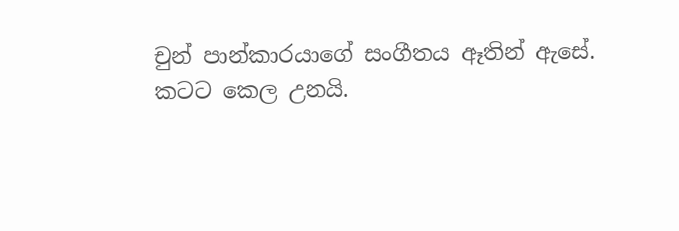චුන්‍ ‍පාන්‍‍කා‍ර‍යා‍ගේ ‍සං‍‍ගී‍ත‍ය ‍ඈ‍තින්‍ ‍ඇ‍සේ. ක‍ට‍ට ‍කෙ‍ල ‍උනයි.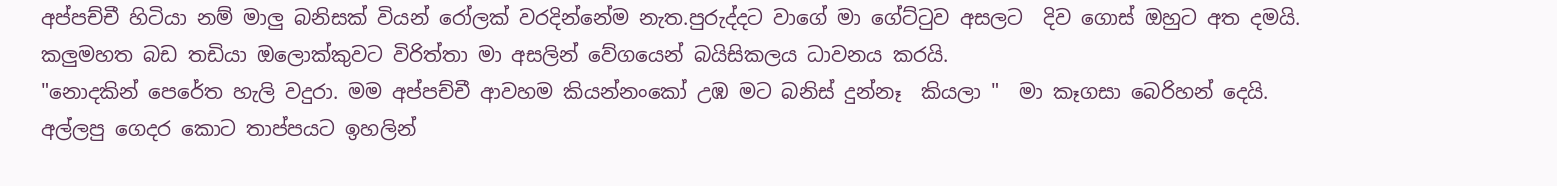අප්‍‍පච්‍‍චී ‍හි‍ටි‍යා ‍‍නම්‍ ‍මා‍ලු ‍බ‍නි‍සක්‍ ‍වි‍යන්‍ ‍රෝ‍ලක්‍ ‍ව‍ර‍දින්‍‍නේ‍ම ‍නැ‍ත.පු‍රුද්‍‍ද‍ට ‍වා‍ගේ ‍මා‍ ‍ගේට්‍‍ටු‍ව ‍අ‍ස‍ල‍ට  ‍දි‍ව ‍ගොස්‍ ‍ඔ‍හු‍ට ‍අ‍ත ‍ද‍ම‍යි. ක‍ලු‍ම‍හ‍ත ‍බ‍ඩ ‍ත‍ඩි‍යා ‍‍ඔ‍ලොක්‍‍කු‍ව‍ට ‍වි‍රිත්‍‍තා ‍මා ‍අ‍ස‍ලින්‍ ‍වේ‍ග‍යෙන්‍ ‍බ‍යි‍සි‍ක‍ල‍ය ‍ධා‍ව‍න‍ය ‍ක‍ර‍යි.
"නො‍ද‍කින්‍ ‍පෙ‍රේ‍ත ‍හැ‍ලි ‍ව‍දු‍රා. ම‍ම ‍අප්‍‍පච්‍‍චී ‍ආ‍ව‍හ‍ම ‍කි‍යන්‍‍නං‍‍කෝ ‍උඹ ‍ම‍ට ‍බ‍නිස්‍ ‍දුන්‍‍නෑ ‍ කි‍ය‍ලා "  මා ‍කෑ‍ග‍සා ‍බෙ‍රි‍හන්‍ ‍දෙ‍යි.
අල්‍‍ල‍පු ‍ගෙ‍ද‍ර ‍කො‍ට‍ තාප්‍‍ප‍ය‍ට ‍ඉ‍හ‍ලින්‍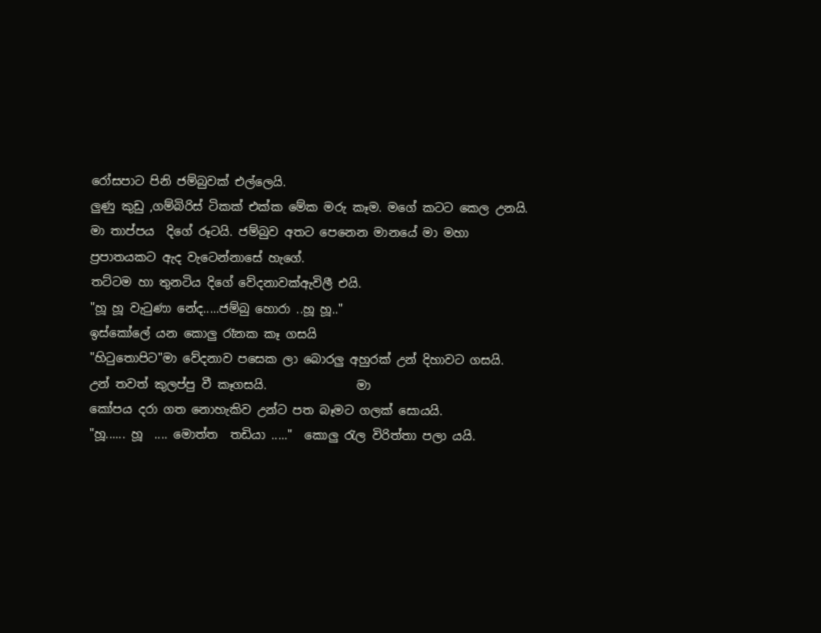රෝ‍ස‍පා‍ට ‍පි‍නි ‍ජම්‍‍බු‍වක්‍ ‍එල්‍‍ලෙ‍යි.
ලු‍ණු ‍කු‍ඩු ‍,ගම්‍‍බි‍රිස්‍ ‍ටි‍කක්‍ ‍එක්‍‍ක ‍මේ‍ක ‍ම‍රු ‍කෑ‍ම. ම‍ගේ ‍ක‍ටට ‍කෙ‍ල ‍උ‍න‍යි.  මා ‍තාප්‍‍ප‍ය  ‍දි‍ගේ ‍රූ‍ට‍යි. ජම්‍‍බු‍ව‍ අ‍ත‍ට ‍පෙ‍නෙ‍න ‍මා‍න‍යේ‍ මා ම‍හා ප්‍රපාතයකට ‍‍ඇ‍ද ‍වැ‍ටෙන්‍‍නා‍සේ ‍හැ‍ගේ. තට්‍‍ට‍ම ‍හා ‍‍තු‍න‍ටි‍ය ‍දි‍ගේ ‍වේ‍ද‍නා‍වක්‍‍ඇ‍වි‍ලී එ‍යි.
"හූ ‍හූ ‍වැ‍ටු‍ණා ‍නේ‍ද.....ජම්‍‍බු ‍හො‍රා ..හූ ‍හූ.."  ඉස්කෝලේ ‍ය‍න ‍කො‍ලු ‍රෑ‍න‍ක ‍කෑ ‍ග‍ස‍යි
"හි‍ටු‍තො‍පි‍ට"මා ‍වේ‍ද‍නා‍ව ‍ප‍සෙ‍ක ‍ලා ‍බො‍ර‍ලු ‍අ‍හු‍රක්‍ ‍උන්‍ ‍දි‍හා‍ව‍ට ‍ග‍ස‍යි.
උන්‍ ‍ත‍වත්‍ ‍කු‍ලප්‍‍පු ‍වී ‍කෑ‍ග‍ස‍යි.               මා කෝ‍ප‍ය ‍ද‍රා ‍ග‍ත ‍නො‍හැ‍කි‍ව ‍උන්‍‍ට ‍ප‍ත ‍බෑ‍ම‍ට ‍ග‍ලක්‍ ‍සො‍ය‍යි.
"හූ...... හූ  .... මොත්‍‍‍ත  ‍ත‍ඩි‍යා ....."  කො‍ලු ‍රැ‍ල ‍වි‍රිත්‍‍තා ‍ප‍ලා ‍ය‍යි.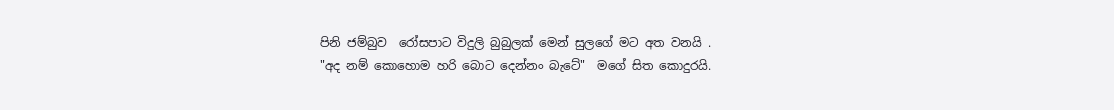පි‍නි ‍ජම්‍‍බු‍ව  ‍රෝ‍ස‍පා‍ට ‍වි‍දු‍ලි ‍බු‍බු‍ලක්‍ ‍මෙන්‍ ‍සු‍ල‍ගේ ‍ම‍ට ‍අ‍ත ‍ව‍න‍යි .
"අ‍ද‍ නම්‍ ‍කො‍හො‍ම ‍හ‍රි ‍බො‍ට ‍දෙන්‍‍නං‍ ‍බැ‍ටේ"  ම‍ගේ ‍සි‍ත ‍කො‍දු‍ර‍යි.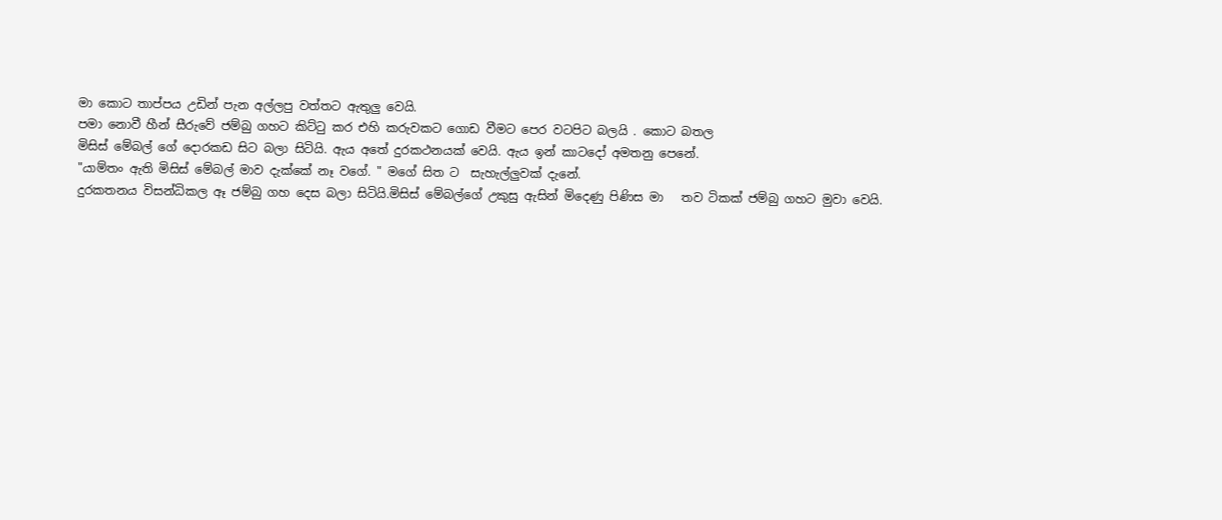මා ‍කො‍ට ‍තාප්‍‍ප‍ය ‍උ‍ඩින්‍ ‍පැ‍න ‍අල්‍‍ල‍පු ‍වත්‍‍ත‍ට ‍ඇ‍තු‍ලු ‍වෙ‍යි. ප‍මා ‍නො‍වී ‍හීන්‍ ‍සී‍රු‍වේ ‍ජම්‍‍බු ‍ග‍හ‍ට ‍කිට්‍‍ටු ‍ක‍ර ‍එ‍හි ‍ක‍රු‍ව‍ක‍ට ‍ගො‍ඩ ‍වී‍ම‍ට ‍පෙ‍ර ‍ව‍ට‍පි‍ට ‍බ‍ල‍යි . කො‍ට ‍බ‍ත‍ල මි‍සිස්‍ ‍මේ‍බල්‍ ‍ගේ ‍දො‍ර‍ක‍ඩ ‍සි‍ට ‍බ‍ලා ‍සි‍ටි‍යි. ඇ‍ය ‍අ‍තේ ‍දු‍ර‍ක‍ථ‍න‍යක්‍ ‍වෙ‍යි. ඇ‍ය ‍ඉන්‍ ‍කා‍ට‍දෝ ‍අ‍ම‍ත‍නු ‍පෙ‍නේ.
"යාම්‍‍තං‍ ‍ඇ‍ති ‍මි‍සිස්‍ ‍මේ‍බල්‍ ‍මා‍ව දැක්‍‍‍කේ ‍නෑ ‍ව‍ගේ. " ම‍ගේ ‍සි‍ත ‍ට  ‍සැ‍හැල්‍‍ලු‍වක්‍ ‍දැ‍නේ.
දු‍ර‍ක‍ත‍න‍ය ‍වි‍සන්‍‍ධි‍ක‍ල ‍ඈ ‍ජම්‍‍බු ‍ග‍හ ‍දෙ‍ස ‍බ‍ලා ‍සි‍ටි‍යි.මි‍සිස්‍ ‍මේ‍බල්‍‍ගේ ‍උ‍කු‍සු ‍ඇ‍සින්‍ ‍මි‍දෙ‍ණු ‍පි‍ණි‍ස ‍‍මා   ‍ත‍ව ‍ටි‍කක්‍ ‍ජම්‍‍බු ‍ග‍හ‍ට ‍මු‍වා ‍වෙ‍යි.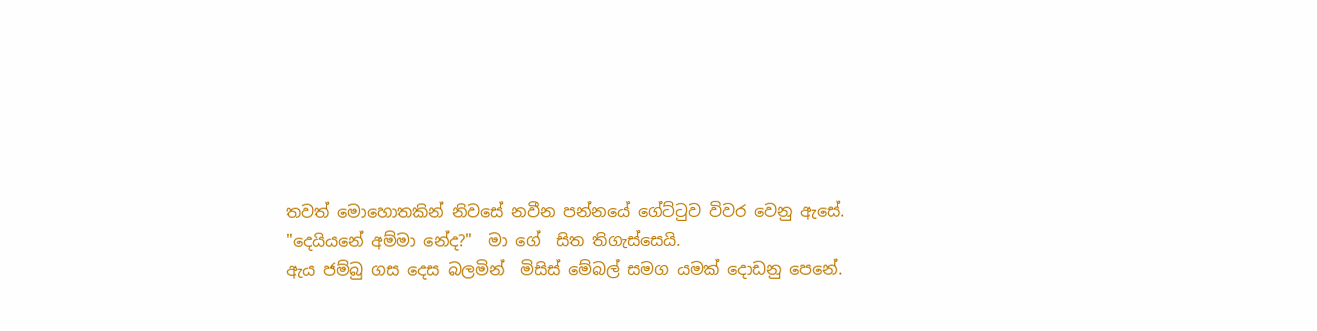ත‍වත්‍ ‍මො‍හො‍ත‍කින්‍ ‍‍නි‍ව‍සේ ‍න‍වී‍න ‍පන්‍‍න‍යේ ‍ගේට්‍‍ටු‍ව ‍වි‍ව‍ර ‍වෙ‍නු ‍ඇ‍සේ.
"දෙ‍යි‍ය‍නේ ‍අම්‍‍මා ‍නේ‍ද?"  මා ‍ගේ  ‍සි‍ත ‍ති‍ගැස්‍‍සෙ‍යි.
ඇ‍ය ‍ජම්‍‍බු ‍ග‍ස ‍දෙ‍ස ‍බ‍ල‍මින්‍  ‍මි‍සිස්‍ ‍මේ‍බල්‍ ‍ස‍ම‍ග ‍ය‍මක්‍ ‍දො‍ඩ‍නු ‍පෙ‍නේ.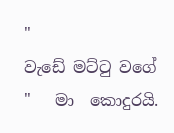" වැ‍ඩේ ‍මට්‍‍ටු ‍ව‍ගේ "   මා  ‍කො‍දු‍ර‍යි.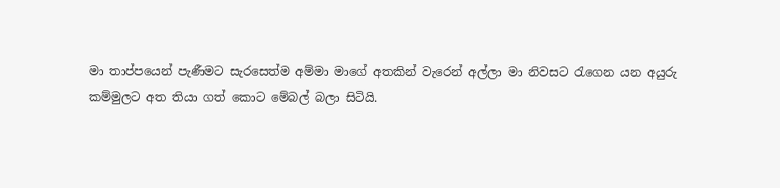මා ‍තාප්‍‍ප‍යෙන්‍ ‍පැ‍ණී‍ම‍ට ‍සැ‍ර‍සෙත්‍‍ම ‍අම්‍‍මා ‍මා‍ගේ ‍අ‍ත‍කින්‍ ‍වැ‍රෙන්‍ ‍අල්‍‍ලා ‍මා ‍නි‍ව‍ස‍ට ‍රැ‍ගෙ‍න ‍යන අයුරු කම්‍‍මු‍ල‍ට ‍අ‍ත ‍ති‍යා ‍ගත්‍ ‍කො‍ට ‍මේ‍බල්‍ ‍බ‍ලා ‍සි‍ටි‍යි.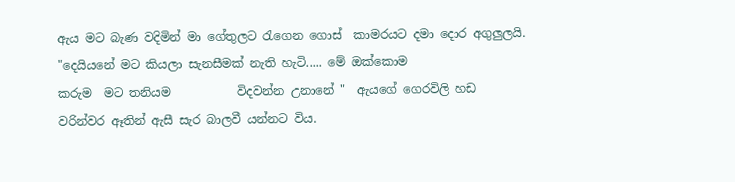ඇ‍ය ‍ම‍ට ‍බැ‍ණ ‍ව‍දි‍මින්‍ ‍මා ‍ගේ‍තු‍ල‍ට ‍රැ‍ගෙ‍න ‍ගොස්‍ ‍ ‍කා‍ම‍ර‍ය‍ට ‍ද‍මා ‍‍දො‍ර ‍අ‍ගු‍ලුල‍යි.
"දෙ‍යි‍ය‍නේ ‍ම‍ට ‍කි‍ය‍ලා ‍සැ‍න‍සී‍මක්‍ ‍නැ‍ති ‍හැ‍ටි..... මේ ‍ඔක්‍‍කො‍ම‍ ක‍රු‍ම  ‍ම‍ට ‍ත‍නි‍ය‍ම           වි‍ද‍වන්‍‍න ‍උ‍නා‍නේ "  ඇ‍ය‍ගේ ‍ගෙ‍ර‍වි‍ලි ‍‍හ‍ඩ ව‍රින්‍‍ව‍ර ‍ඈ‍තින්‍ ‍ඇ‍සී ‍සැ‍ර ‍බා‍ල‍වී ‍යන්‍‍න‍ට ‍වි‍ය.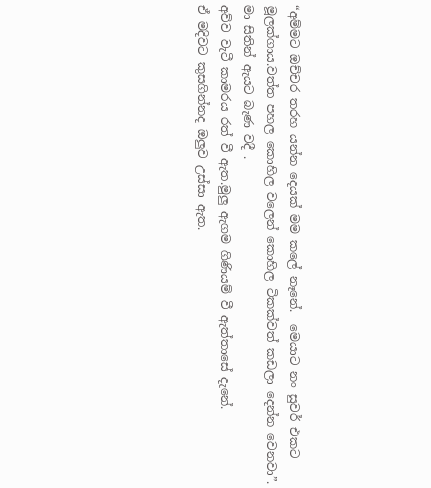“අම්‍‍ම‍ට ‍ඔච්‍‍ච‍ර ‍ත‍ර‍හ ‍යන්‍‍න ‍දෙ‍යක්‍ ‍ම‍‍ම ‍ක‍‍ලේ ‍නෑ‍නේ.  මෙ‍යා‍ට ‍නං‍ ‍‍සු‍වර් ‍එ‍ක‍ට මූ‍ලක්‍‍ගා‍ය.වත්‍‍ත ‍ප‍හ‍ල ‍කො‍හි‍ල ‍ව‍ලෙන්‍ ‍කො‍හි‍ල ‍ටි‍කක්‍‍වත්‍ ‍ක‍ඩ‍ලා ‍දෙන්‍‍න ‍වෙ‍න‍වා”.     මා ‍සි‍තින්‍ ‍ඇ‍ය‍ට ‍බැ‍ණ ‍ව‍දී .
අව්‍‍ව ‍වැ‍ටී ‍කා‍ම‍ර‍ය ‍රත්‍ ‍වී ‍ඇ‍ත.මු‍ලු ‍ඇ‍ග‍ම ‍ගි‍ණි‍යම්‍ ‍වී ‍ඇත්‍‍තා‍සේ ‍දැ‍නේ. ඒ ‍ම‍දි‍ව‍ට ‍කු‍ස‍ගින්‍‍න‍ද ‍ඔ‍ලු‍ව ‍උස්‍‍සා ‍ඇ‍ත.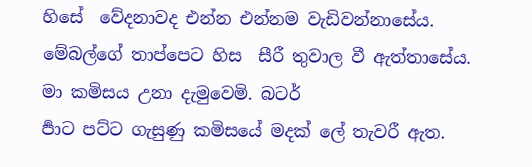හිසේ  ‍වේ‍ද‍නා‍ව‍ද ‍එන්‍‍න ‍එන්‍‍න‍ම ‍වැ‍ඩි‍වන්‍‍නා‍සේ‍ය. මේ‍බල්‍‍ගේ ‍තාප්‍‍පෙ‍ට ‍හිස  ‍සී‍රී ‍‍තු‍වා‍ල ‍වී ‍ඇත්‍‍තා‍සේ‍ය. මා ‍ක‍මි‍ස‍ය ‍උ‍නා ‍‍දැ‍මු‍වෙ‍මි. බ‍ටර් ර්‍පා‍ට ‍පට්‍‍ට ‍ගැ‍සු‍ණු ‍‍ක‍මි‍ස‍යේ ‍ම‍දක්‍ ‍ලේ ‍තැ‍ව‍රී ‍ඇ‍ත.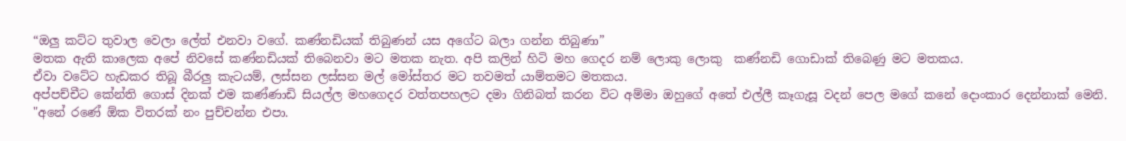“ඔලු කට්ට ‍තු‍වා‍ල ‍වෙ‍ලා ‍ලේත්‍ ‍එ‍න‍වා ‍ව‍ගේ. කණ්‍‍න‍ඩි‍යක්‍ ‍ති‍බු‍ණන්‍ ‍‍ය‍ස ‍අ‍ගේ‍ට ‍බ‍ලා ‍ගන්‍‍න ‍ති‍බු‍ණා”
ම‍ත‍ක ‍ඇ‍ති ‍කා‍ලෙ‍ක ‍අ‍පේ ‍නි‍ව‍සේ ‍කණ්‍‍න‍ඩි‍යක්‍ ‍ති‍බෙ‍න‍වා ‍ම‍ට ‍ම‍ත‍ක නැ‍ත. අ‍පි ‍ක‍ලින්‍ ‍හි‍ටි‍ ‍ම‍හ ‍ගෙ‍ද‍ර‍ නම්‍ ‍ලො‍කු ‍ලො‍කු ‍ ‍කණ්‍‍න‍ඩි ‍ගො‍ඩාක්‍ ‍ති‍බෙ‍ණු ‍ම‍ට ‍ම‍ත‍ක‍ය. ඒ‍වා ‍ව‍ටේ‍ට ‍හැ‍ඩ‍ක‍ර ‍ති‍බූ ‍බී‍ර‍ලු ‍කැ‍ට‍යම්‍, ලස්‍‍ස‍න ‍‍ලස්‍‍ස‍න මල්‍ ‍මෝස්‍‍ත‍ර ‍ම‍ට ‍ත‍ව‍මත්‍ ‍යාම්‍‍ත‍ම‍ට ‍ම‍ත‍ක‍ය.  අප්‍‍පච්‍‍චී‍ට ‍කේන්‍‍ති ‍ගොස්‍ ‍දි‍නක්‍ ‍‍එ‍ම ‍කණ්‍‍ණා‍ඩි ‍සි‍යල්‍‍ල ‍ම‍හ‍ගෙ‍ද‍ර ‍වත්‍‍ත‍ප‍හ‍ල‍ට ‍ද‍මා ‍ගි‍නි‍බත්‍ ‍‍ක‍ර‍න ‍වි‍ට ‍අම්‍‍මා ‍ඔ‍හු‍ගේ ‍අ‍තේ ‍එල්‍‍ලී ‍කෑ‍ගැ‍සූ ‍ව‍දන්‍ ‍පෙ‍ල ‍ම‍ගේ ‍ක‍නේ ‍දොං‍‍කා‍ර ‍දෙන්‍‍නාක්‍ ‍මෙ‍නි.
"අ‍නේ ‍ර‍ණේ ‍ඕ‍ක ‍වි‍ත‍රක්‍ ‍නං‍ ‍පුච්‍‍චන්‍‍න ‍එ‍පා.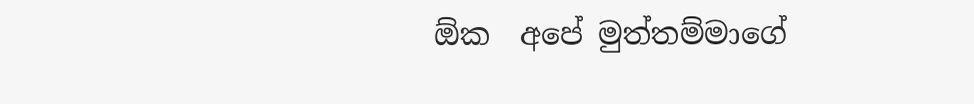ඕ‍ක‍  ‍අ‍පේ ‍මුත්‍‍තම්‍‍මා‍ගේ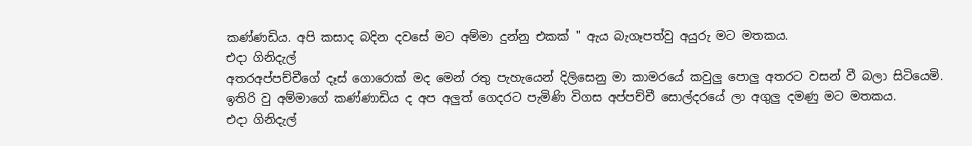කණ්‍‍ණ‍ඩි‍ය. අ‍පි ‍ක‍සා‍ද ‍බ‍දි‍න ‍ද‍ව‍සේ ම‍ට ‍අම්‍‍මා ‍දුන්‍‍නු‍ එ‍කක්‍ " ඇ‍ය ‍බැ‍ගෑ‍පත්‍‍වු ‍අ‍යු‍රු ‍ම‍ට ‍ම‍ත‍ක‍ය.
එ‍දා‍‍ ගි‍නි‍දැල්‍‍ අ‍ත‍රඅප්‍‍පච්‍‍චී‍ගේ ‍දෑස්‍ ‍ගො‍රොක්‍ ‍ම‍ද ‍මෙන්‍ ‍ර‍තු ‍පැ‍හැ‍යෙන්‍ ‍දි‍ලි‍සෙ‍නු ‍මා ‍‍කා‍ම‍ර‍යේ ‍ක‍වු‍ලු ‍පො‍ලු ‍අ‍ත‍ර‍ට ‍ව‍සන්‍ ‍වී ‍බ‍ලා ‍සි‍ටි‍යෙ‍මි. ඉ‍ති‍රි ‍වු ‍අම්‍‍මා‍ගේ ‍කණ්‍‍ණා‍ඩි‍ය ‍ද ‍අ‍ප ‍අ‍ලුත්‍ ‍ගෙ‍ද‍ර‍ට ‍පැ‍මි‍ණි ‍වි‍ග‍ස ‍අප්‍‍පච්‍‍චී ‍සොල්‍‍ද‍ර‍යේ ‍ලා ‍අ‍ගු‍ලු ‍ද‍ම‍ණු ‍ම‍ට ‍ම‍ත‍ක‍ය.
එ‍දා‍‍ ගි‍නි‍දැල්‍‍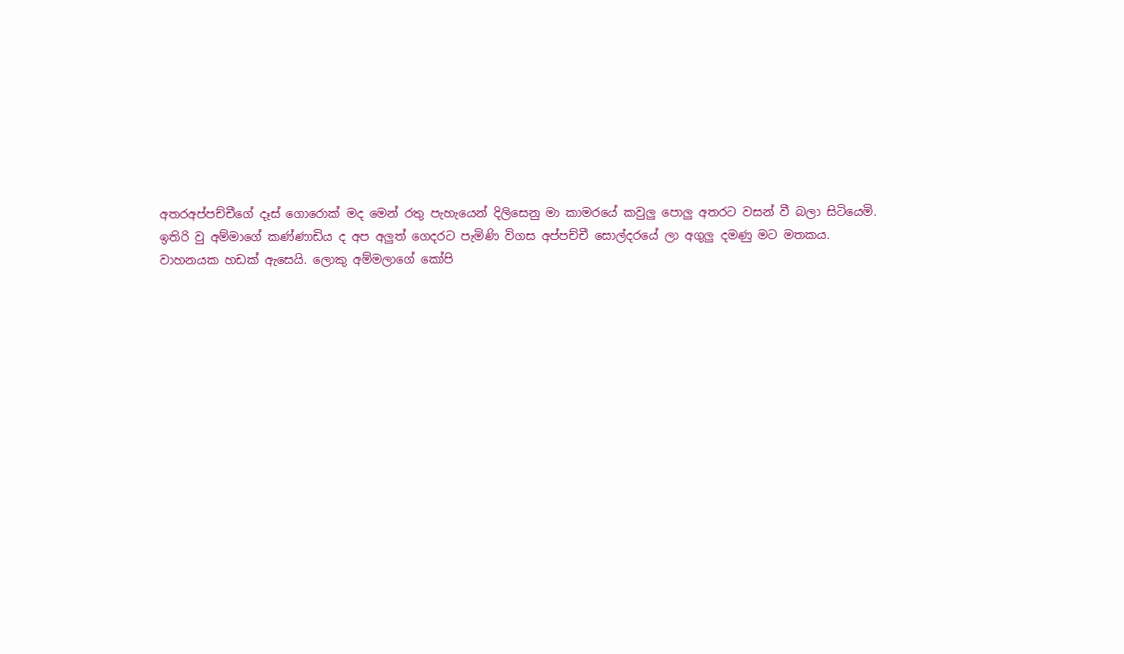අ‍ත‍රඅප්‍‍පච්‍‍චී‍ගේ ‍දෑස්‍ ‍ගො‍රොක්‍ ‍ම‍ද ‍මෙන්‍ ‍ර‍තු ‍පැ‍හැ‍යෙන්‍ ‍දි‍ලි‍සෙ‍නු ‍මා ‍‍කා‍ම‍ර‍යේ ‍ක‍වු‍ලු ‍පො‍ලු ‍අ‍ත‍ර‍ට ‍ව‍සන්‍ ‍වී ‍බ‍ලා ‍සි‍ටි‍යෙ‍මි. ඉ‍ති‍රි ‍වු ‍අම්‍‍මා‍ගේ ‍කණ්‍‍ණා‍ඩි‍ය ‍ද ‍අ‍ප ‍අ‍ලුත්‍ ‍ගෙ‍ද‍ර‍ට ‍පැ‍මි‍ණි ‍වි‍ග‍ස ‍අප්‍‍පච්‍‍චී සොල්‍‍ද‍ර‍යේ ‍ලා ‍අ‍ගු‍ලු ‍ද‍ම‍ණු ‍ම‍ට ‍ම‍ත‍ක‍ය.
වා‍හ‍න‍ය‍ක ‍හ‍ඩක්‍ ‍ඇ‍සෙ‍යි. ලො‍කු ‍අම්‍‍ම‍ලා‍ගේ කෝපි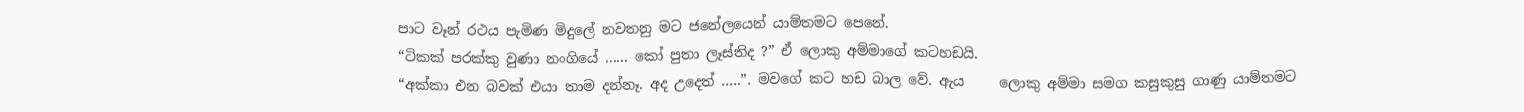පාට ‍වෑන්‍ ‍ර‍ථ‍ය ‍පැ‍මි‍ණ ‍මි‍දු‍ලේ ‍න‍ව‍ත‍නු ‍ම‍ට ‍ජ‍නේ‍ල‍යෙන්‍ ‍යාම්‍‍ත‍ම‍ට ‍පෙ‍නේ.
“ටි‍කක්‍ ‍ප‍රක්‍‍කු ‍වු‍ණා ‍නං‍‍ගි‍යේ ...... කෝ ‍පු‍තා ‍ලෑස්‍‍ති‍ද ?” ඒ ‍ලො‍කු ‍අම්‍‍මා‍ගේ ‍ක‍ට‍හ‍ඩ‍යි.
“අක්‍‍කා ‍එ‍න ‍බ‍වක්‍ ‍එ‍යා ‍තා‍ම ‍දන්‍‍නෑ. අ‍ද ‍උ‍දෙත්‍ .....”. ම‍ව‍ගේ ‍‍ක‍ට ‍හ‍ඩ ‍බා‍ල ‍වේ. ඇ‍ය‍     ‍ලො‍කු ‍අම්‍‍මා ‍ස‍ම‍ග ‍ක‍සු‍කු‍සු ‍ගා‍ණු ‍‍යාම්‍‍ත‍ම‍ට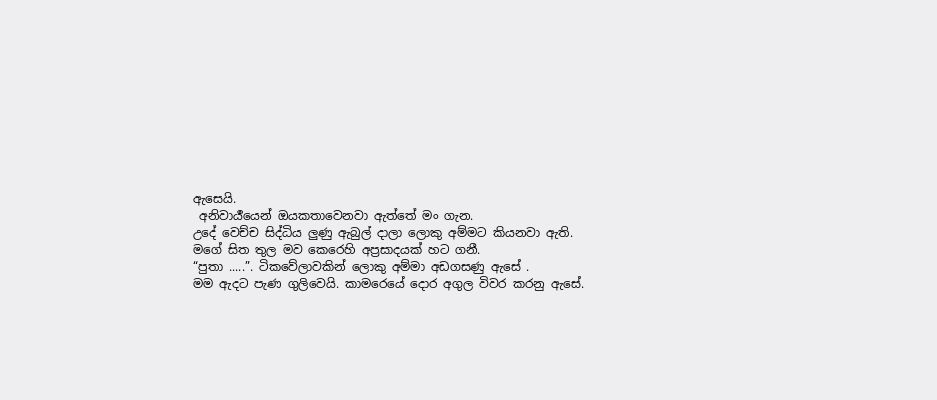ඇ‍සෙ‍යි.
 අ‍නි‍වාර්‍ය‍යෙන්‍ ‍ඔ‍ය‍ක‍තා‍වෙ‍න‍වා ‍ඇත්‍‍තේ ‍මං‍ ‍ගැ‍න. උ‍දේ ‍වෙච්‍‍ච ‍සිද්‍‍ධි‍ය ‍ලු‍ණු ‍ඇ‍බුල්‍ ‍දා‍ලා ‍ලො‍කු ‍අම්‍‍ම‍ට ‍කි‍ය‍න‍වා ‍ඇ‍ති. ම‍ගේ ‍සි‍ත ‍තු‍ල ‍ම‍ව ‍කෙ‍රෙ‍හි ‍අප්‍ර‍සා‍ද‍යක්‍ ‍හ‍ට ‍ග‍නී.
“පු‍තා .....”. ටි‍ක‍වේ‍ලා‍ව‍කින්‍ ‍ලො‍කු ‍අම්‍‍මා ‍අ‍ඩ‍ග‍ස‍ණු ‍ඇ‍සේ .
ම‍ම ‍ඇ‍ද‍ට‍ පැ‍ණ ‍ගු‍ලි‍වෙ‍යි. කා‍ම‍රෙ‍යේ දොර ‍අ‍ගු‍ල ‍වි‍ව‍ර ‍ක‍ර‍නු ‍ඇ‍සේ.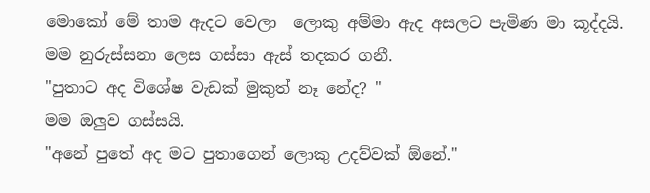මො‍කෝ ‍මේ ‍තා‍ම ‍ඇ‍ද‍ට ‍වෙ‍ලා  ‍ලො‍කු ‍අම්‍‍මා ‍ඇ‍ද ‍අ‍ස‍ල‍ට ‍පැ‍මි‍ණ ‍මා ‍කූද්‍‍ද‍යි.
ම‍ම ‍නු‍රුස්‍‍ස‍නා ‍ලෙ‍ස ‍ගස්‍‍සා ‍ඇස්‍ ‍ත‍ද‍ක‍ර ‍ග‍නී.
"පු‍තා‍ට ‍අ‍ද ‍වි‍ශේ‍ෂ ‍වැ‍ඩක්‍ ‍මු‍කුත්‍ ‍නෑ ‍නේ‍ද? "
ම‍ම ‍ඔ‍ලු‍ව ‍ගස්‍‍ස‍යි.
"අ‍නේ ‍පු‍තේ ‍අ‍ද ‍ම‍ට ‍පු‍තා‍ගෙන්‍ ‍ලො‍කු ‍උ‍දව්‍‍වක්‍ ‍ඕ‍නේ."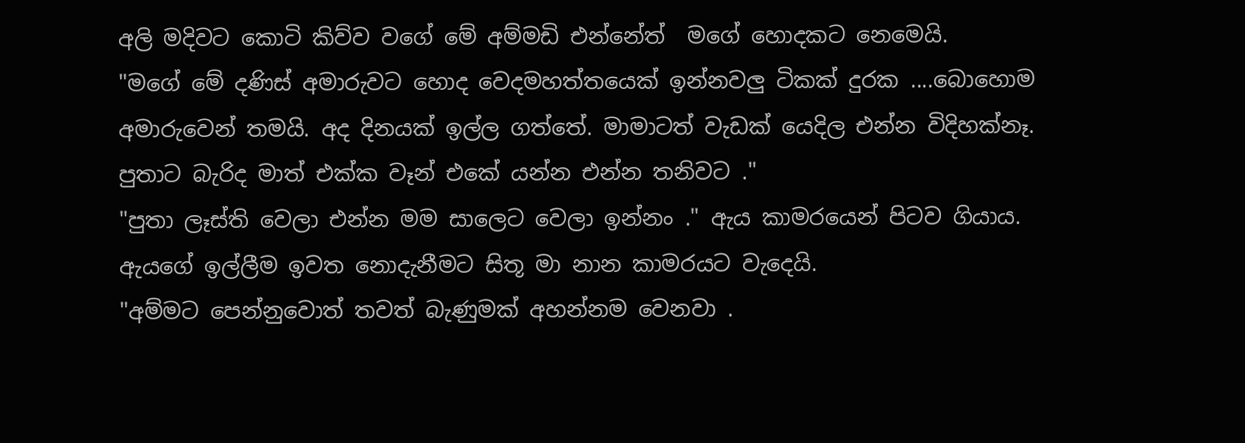අ‍ලි ‍ම‍දි‍ව‍ට ‍කො‍ටි ‍කිව්‍‍ව ‍ව‍ගේ ‍මේ ‍අම්‍‍ම‍ඩි ‍එන්‍‍නේත්‍  ‍ම‍‍ගේ ‍හො‍ද‍ක‍ට ‍නෙ‍මෙ‍යි.
"ම‍ගේ ‍මේ ‍ද‍ණිස්‍ ‍අ‍මා‍රු‍ව‍ට ‍හො‍ද ‍වෙ‍ද‍ම‍හත්‍‍ත‍යෙක්‍ ‍ඉන්‍‍න‍ව‍ලු ‍ටි‍කක්‍ ‍දු‍ර‍ක ‍....බො‍හො‍ම අ‍මා‍රු‍වෙන්‍ ‍ත‍ම‍යි. අ‍ද ‍දි‍න‍යක්‍ ‍ඉල්‍‍ල ‍ගත්‍‍තේ. මා‍මා‍ටත්‍ ‍වැ‍ඩක්‍ ‍යෙ‍දිල ‍එන්‍‍න ‍වි‍දි‍හක්‍නෑ. පු‍තා‍ට ‍බැ‍රි‍ද ‍මාත්‍ ‍එක්‍‍ක ‍වෑන්‍ ‍එ‍කේ ‍යන්‍‍න ‍එන්‍‍න ‍ත‍නි‍ව‍ට ."
"පු‍තා ‍ලෑස්‍‍ති ‍වෙ‍ලා ‍එන්‍‍න ‍ම‍ම ‍සා‍ලෙ‍ට ‍වෙ‍ලා ‍ඉන්‍‍නං‍ ." ඇ‍ය ‍කා‍ම‍ර‍යෙන්‍ ‍පි‍ට‍ව ‍ගි‍යා‍ය.
ඇ‍ය‍ගේ ‍ඉල්‍‍ලී‍ම ‍‍ඉ‍ව‍ත ‍නො‍දැ‍නී‍ම‍ට ‍සි‍තූ ‍මා ‍නා‍න ‍කා‍ම‍ර‍ය‍ට ‍වැදෙයි.
"අම්‍‍ම‍ට ‍පෙන්‍‍නු‍වොත්‍ ‍ත‍වත්‍ ‍බැ‍ණු‍මක්‍ ‍අ‍හන්‍‍න‍ම ‍වෙ‍න‍වා .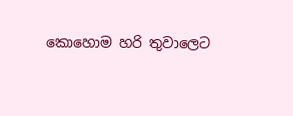කො‍හො‍ම ‍හ‍රි ‍තු‍වා‍ලෙ‍ට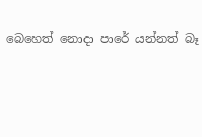බෙ‍හෙත්‍ ‍නො‍දා ‍පා‍රේ ‍යන්‍‍නත්‍ ‍බෑ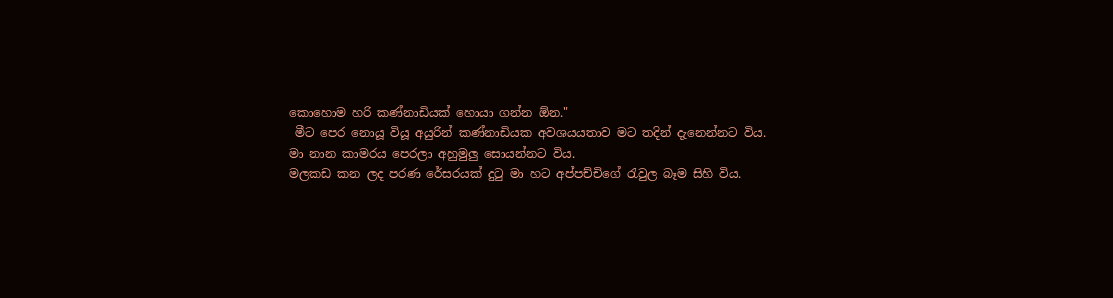කො‍හො‍ම ‍හ‍රි ‍කණ්‍‍නා‍ඩි‍යක්‍ ‍හො‍යා ‍ගන්‍‍න ‍ඕ‍න."
 මී‍ට ‍පෙ‍ර ‍නො‍යූ ‍වි‍යූ ‍අ‍යු‍රින්‍ ‍කණ්‍‍නා‍ඩි‍ය‍ක ‍අ‍ව‍ශ‍ය‍ය‍තා‍ව ‍ම‍ට ‍ත‍දින්‍ ‍දැ‍නෙන්‍‍න‍ට ‍වි‍ය. මා ‍නා‍න ‍කා‍ම‍ර‍ය ‍පෙ‍ර‍ලා ‍අ‍හු‍මු‍ලු ‍‍සො‍යන්‍‍න‍ට ‍වි‍ය. ම‍ල‍ක‍ඩ ‍‍ක‍න ‍ල‍ද ‍ප‍ර‍ණ ‍රේ‍ස‍ර‍යක්‍ ‍දු‍ටු ‍මා ‍හ‍ට ‍අප්‍‍පච්‍‍චි‍ගේ ‍රැ‍වු‍ල ‍බෑ‍ම ‍සි‍හි ‍වි‍ය.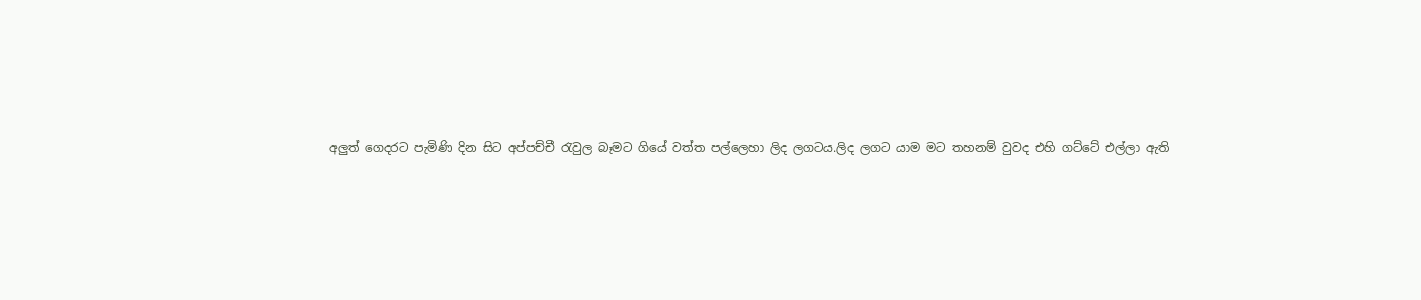අ‍ලුත්‍ ‍ගෙ‍ද‍ර‍ට ‍පැ‍මි‍ණි ‍දි‍න ‍සි‍ට ‍අප්‍‍පච්‍‍චී ‍රැ‍වු‍ල ‍බෑ‍ම‍ට ‍ගි‍යේ ‍වත්‍‍ත ‍පල්‍‍ලෙ‍හා ‍ලි‍ද ‍ල‍ග‍ට‍ය.ලි‍ද ‍ල‍ග‍ට ‍යා‍ම ‍ම‍ට ‍ත‍හ‍නම්‍ ‍වු‍ව‍ද ‍එ‍හි ‍ගට්‍‍ටේ ‍‍එල්‍‍ලා ‍ඇ‍ති  ‍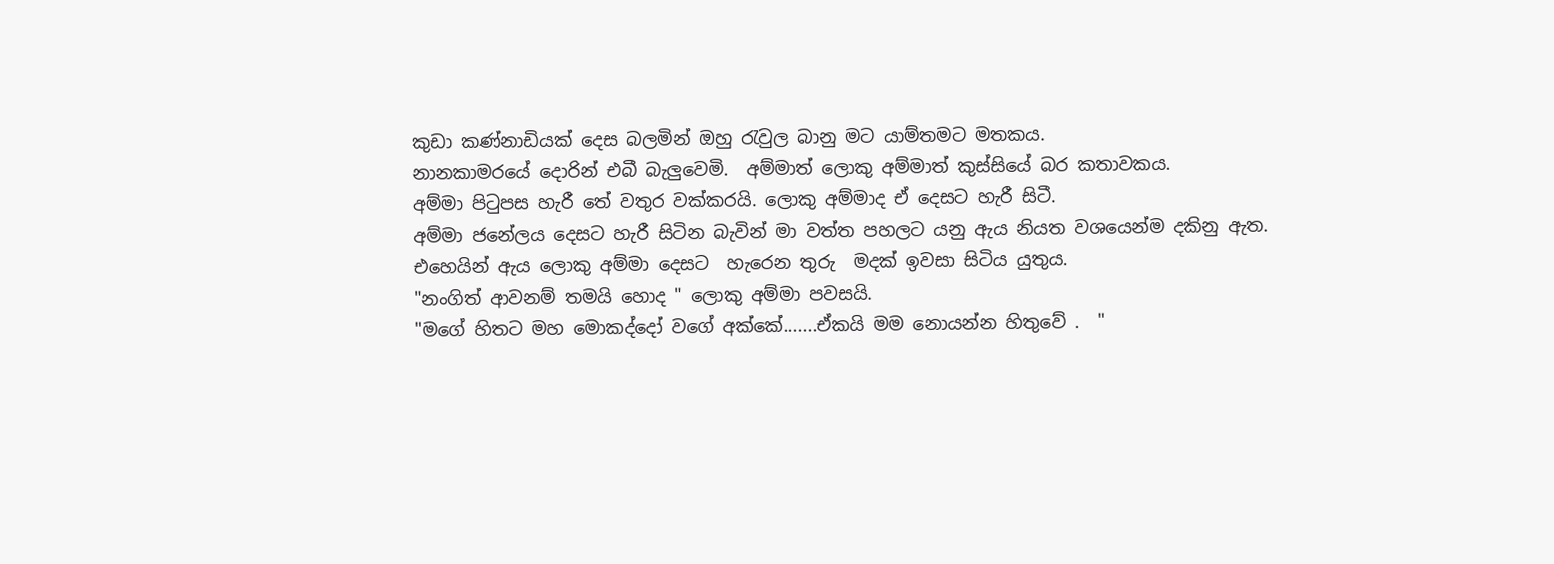කු‍ඩා ‍කණ්‍‍නා‍ඩි‍යක්‍ ‍දෙ‍ස බ‍ල‍මින්‍ ‍ඔ‍හු ‍රැ‍වු‍ල ‍බා‍නු ‍ම‍ට ‍යාම්‍‍ත‍ම‍ට ‍ම‍ත‍ක‍ය.
නා‍න‍කා‍ම‍ර‍යේ ‍දො‍රින්‍ ‍එ‍බී ‍බැ‍ලු‍වෙ‍මි.  අම්‍‍මාත්‍ ‍ලො‍කු ‍අම්‍‍මාත්‍ ‍කුස්‍‍සි‍යේ ‍බ‍ර ‍ක‍තා‍ව‍ක‍ය. අම්‍‍මා ‍පි‍ටු‍ප‍ස ‍හැ‍රී ‍තේ ‍ව‍තු‍ර ‍වක්‍‍ක‍ර‍යි. ලො‍කු ‍අම්‍‍මා‍ද ‍ඒ ‍දෙ‍ස‍ට ‍හැ‍රී ‍සි‍ටී.
අම්‍‍මා ‍ජ‍නේ‍ල‍ය ‍දෙ‍ස‍ට ‍හැ‍රී ‍සි‍ටි‍න ‍බැ‍වින්‍ ‍මා ‍වත්‍‍ත ‍ප‍හ‍ල‍ට ‍ය‍නු ‍ඇ‍ය ‍නි‍ය‍ත ‍ව‍ශ‍යෙන්‍‍ම ‍ද‍කි‍නු ‍ඇ‍ත. එ‍හෙ‍යින්‍ ‍ඇ‍ය ‍ලො‍කු ‍අම්‍‍මා ‍දෙ‍ස‍ට  ‍හැ‍රෙ‍න ‍තු‍රු  ‍ම‍දක්‍ ‍ඉ‍ව‍සා ‍සි‍ටි‍ය ‍යු‍තු‍ය.
"නං‍‍ගිත්‍ ‍ආ‍ව‍නම්‍ ‍ත‍ම‍යි ‍හො‍ද " ලො‍කු ‍අම්‍‍මා ‍ප‍ව‍ස‍යි.
"ම‍ගේ ‍හි‍ත‍ට ‍ම‍හ ‍මො‍කද්‍‍දෝ ‍ව‍ගේ ‍අක්‍‍කේ.......ඒ‍ක‍යි ‍ම‍ම ‍නො‍යන්‍‍න ‍හි‍තු‍වේ .  "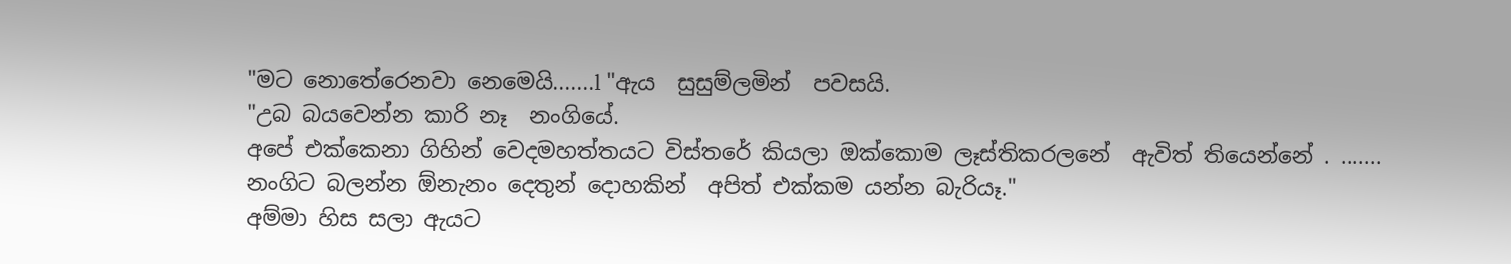"ම‍ට ‍නො‍තේ‍රෙ‍න‍වා ‍නෙ‍මෙ‍යි.......l "ඇ‍ය  ‍සු‍සුම්‍ල‍මින්‍  ‍ප‍ව‍ස‍යි.
"උ‍බ ‍බ‍ය‍වෙන්‍‍න ‍කා‍රි ‍නෑ  ‍නං‍‍ගි‍යේ.  අ‍පේ ‍එක්‍‍කෙ‍නා ‍ගි‍හින්‍ ‍වෙ‍ද‍ම‍හත්‍‍ත‍ය‍ට ‍විස්‍‍ත‍රේ ‍කි‍ය‍ලා ‍ඔක්‍‍කො‍ම ‍ලෑස්‍‍ති‍ක‍ර‍ල‍නේ  ‍ඇ‍විත්‍ ‍ති‍යෙන්‍‍නේ . ....... නං‍‍ගි‍ට ‍බ‍ලන්‍‍න ‍ඕ‍නැ‍නං‍ ‍දෙ‍තුන්‍ ‍දො‍හ‍කින්‍  ‍අ‍පිත්‍ ‍එක්‍‍ක‍ම ‍යන්‍‍න ‍බැ‍රි‍යෑ."
අම්‍‍මා ‍හි‍ස ‍ස‍ලා ඇයට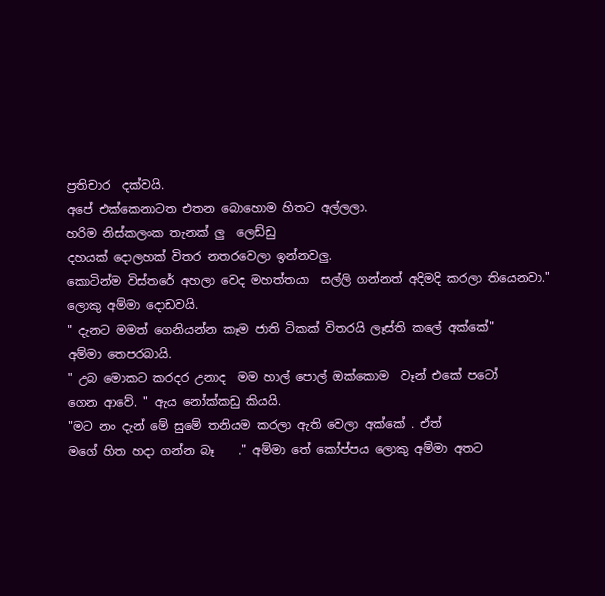ප්‍රතිචාර  ‍දක්‍‍ව‍යි.
අ‍පේ ‍එක්‍‍කෙ‍නා‍ට‍ත ‍එ‍ත‍න ‍බො‍හො‍ම ‍හි‍ත‍ට ‍අල්‍‍ල‍ලා. හ‍රි‍ම ‍නිස්‍‍ක‍ලං‍‍ක ‍තැ‍නක්‍ ‍ලු  ‍ලෙඩ්‍‍ඩු ‍ ද‍හ‍යක්‍ ‍දො‍ල‍හක්‍ ‍වි‍ත‍ර ‍න‍ත‍ර‍වෙ‍ලා ‍ඉන්‍‍න‍ව‍ලු.  කො‍ටින්‍‍ම ‍විස්‍‍ත‍රේ ‍අ‍හ‍ලා ‍වෙ‍ද ‍ම‍හත්‍‍ත‍යා  ‍සල්‍‍ලි ‍ගන්‍‍නත්‍ ‍අ‍දි‍ම‍දි ‍ක‍ර‍ලා ‍ති‍යෙ‍න‍වා."
ලොකු අම්මා දොඩවයි.
" දැ‍න‍ට ම‍මත්‍ ‍‍‍ගෙ‍නි‍යන්‍‍න කෑ‍ම ‍ජා‍ති ‍‍ටි‍කක්‍ ‍‍වි‍ත‍ර‍යි ‍ලෑස්‍‍ති ‍ක‍ලේ අක්‍‍කේ"
අම්මා තෙපරබායි.
" උ‍බ ‍මො‍ක‍ට ‍ක‍ර‍ද‍ර ‍උ‍නා‍ද  ‍ම‍ම ‍හාල්‍ ‍පොල්‍ ‍ඔක්‍‍කො‍ම  ‍වෑන්‍ ‍එ‍කේ ප‍ටෝ‍ ගෙ‍න ‍ආ‍වේ. " ඇය නෝක්කඩු කියයි.
"ම‍ට ‍නං‍ ‍දැන්‍ ‍මේ ‍සු‍මේ ‍ත‍නි‍ය‍ම ‍ක‍ර‍ලා ‍ඇ‍ති ‍වෙ‍ලා ‍අක්‍‍කේ . ඒත්‍ ම‍ගේ ‍හි‍ත‍ ‍හ‍දා ‍ගන්‍‍න ‍බෑ  ‍  ." අම්මා තේ කෝප්පය ලොකු අම්මා අතට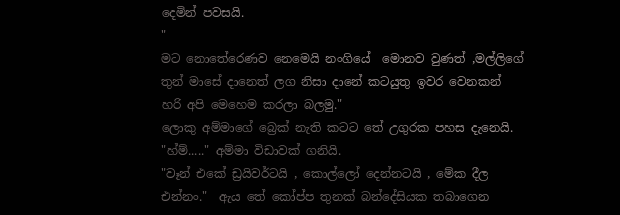දෙමින් පවසයි.
" ම‍ට ‍නො‍තේ‍රෙ‍ණ‍ව ‍නෙ‍මෙ‍යි ‍නං‍‍ගි‍යේ  ‍මො‍න‍ව ‍වු‍ණ‍ත්‍ ‍,මල්ලිගේ තුන් මාසේ දානෙත් ලග නිසා දානේ කටයුතු ඉවර වෙනකන් හරි අපි මෙහෙම කරලා බලමු."
ලොකු අම්මාගේ බ්‍රෙක් නැති කටට තේ උගුරක පහස දැනෙයි.
"හ්ම්....." අම්මා විඩාවක් ගනියි.
"වෑන් එකේ ඩ්‍රයිවර්ටයි , කොල්ලෝ දෙන්නටයි , මේක දීල එන්නං."  ඇය තේ කෝප්ප තුනක් බන්දේසියක තබාගෙන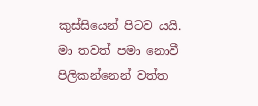කුස්සියෙන් පිටව යයි.
මා තවත් පමා නොවී පිලිකන්නෙන් වත්ත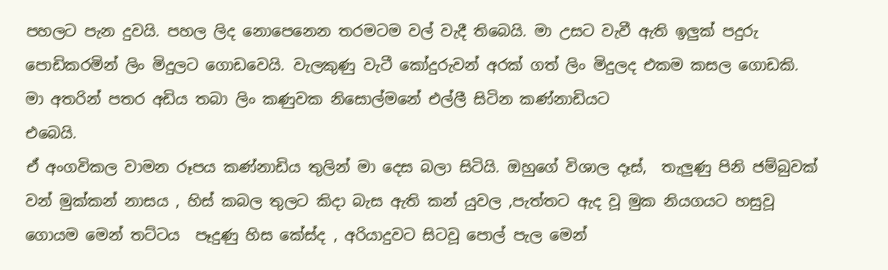පහලට පැන දුවයි. පහල ලිද නොපෙනෙන තරමටම වල් වැදී තිබෙයි. මා උසට වැවී ඇති ඉලුක් පදුරු පොඩිකරමින් ලිං මිදුලට ගොඩවෙයි. වැලකුණු වැටී කෝදුරුවන් අරක් ගත් ලිං මිදුලද එකම කසල ගොඩකි. මා අතරින් පතර අඩිය තබා ලිං කණුවක නිසොල්මනේ එල්ලී සිටින කණ්නාඩියට
එබෙයි.
ඒ අංගවිකල වාමන රූපය කණ්නාඩිය තුලින් මා දෙස බලා සිටියි. ඔහුගේ විශාල දෑස්,  තැලුණු පිනි ජම්බුවක් වන් මුක්කන් නාසය , හිස් කබල තුලට කිදා බැස ඇති කන් යුවල ,පැත්තට ඇද වූ මුක නියගයට හසුවූ ගොයම මෙන් තට්ටය  පෑදුණු හිස කේස්ද , අරියාදුවට සිටවූ පොල් පැල මෙන්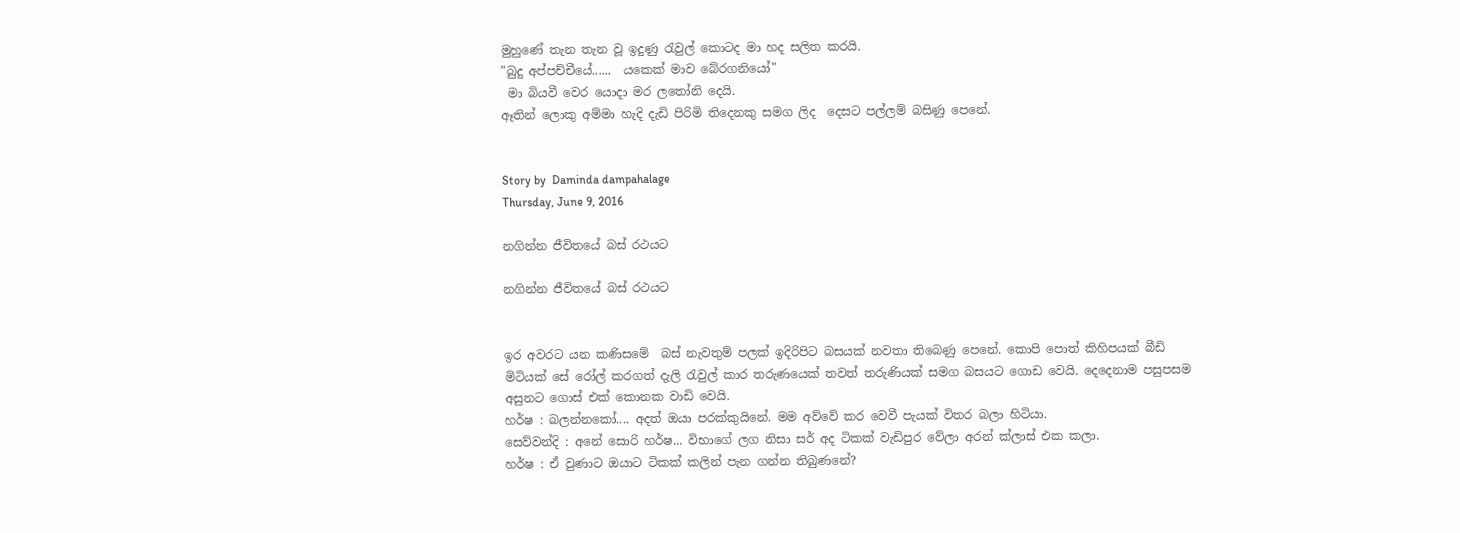මුහුණේ තැන තැන වූ ඉදුණු රැවුල් කොටද මා හද සලිත කරයි.
"බුදු අප්පච්චීයේ......  යකෙක් මාව බේරගනියෝ"
 මා බියවී වෙර යොදා මර ලතෝනි දෙයි.
ඈතින් ලොකු අම්මා හැදි දැඩි පිරිමි තිදෙනකු සමග ලිද  දෙසට පල්ලම් බසිණු පෙනේ.


Story by  Daminda dampahalage
Thursday, June 9, 2016

නගින්න ජීවිතයේ බස් රථයට

නගින්න ජීවිතයේ බස් රථයට


ඉර අවරට යන කණිසමේ  බස් නැවතුම් පලක් ඉදිරිපිට බසයක් නවතා තිබෙණු පෙනේ. කොපි පොත් කිහිපයක් බීඩි මිටියක් සේ රෝල් කරගත් දැලි රැවුල් කාර තරුණයෙක් තවත් තරුණියක් සමග බසයට ගොඩ වෙයි. දෙදෙනාම පසුපසම අසුනට ගොස් එක් කොනක වාඩි වෙයි.
හර්ෂ : බලන්නකෝ.... අදත් ඔයා පරක්කුයිනේ. මම අව්වේ කර වෙවී පැ‍යක් විතර බලා හිටියා.
සෙව්වන්දි : අනේ සොරි හර්ෂ... විභාගේ ලග නිසා සර් අද ටිකක් වැඩිපුර වේලා අරන් ක්ලාස් එක කලා.
හර්ෂ : ඒ වුණාට ඔයාට ටිකක් කලින් පැන ගන්න තිබුණනේ?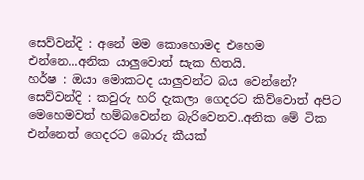සෙව්වන්දි : අනේ මම කොහොමද එහෙම එන්නෙ...අනික යාලුවොත් සැක හිතයි.
හර්ෂ : ඔයා මොකටද යාලුවන්ට බය වෙන්නේ?
සෙව්වන්දි : කවුරු හරි දැකලා ගෙදරට කිව්වොත් අපිට මෙහෙමවත් හම්බවෙන්න බැරිවෙනව..අනික මේ ටික එන්නෙත් ගෙදරට බොරු කීයක්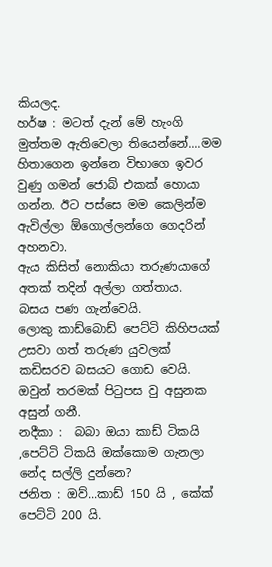කියලද.
හර්ෂ : මටත් දැන් මේ හැංගි මුත්තම ඇතිවෙලා තියෙන්නේ....මම හිතාගෙන ඉන්නෙ විභාගෙ ඉවර වුණු ගමන් ජොබ් එකක් හොයා ගන්න. ඊට පස්සෙ මම කෙලින්ම ඇවිල්ලා ඕගොල්ලන්ගෙ ගෙදරින් අහනවා.
ඇය කිසිත් නොකියා තරුණයාගේ අතක් තදින් අල්ලා ගත්තාය.
බසය පණ ගැන්වෙයි.
ලොකු කාඩ්බොඩ් පෙට්ටි කිහිපයක් උසවා ගත් තරුණ යුවලක් කඩිසරව බසයට ගොඩ වෙයි. ඔවුන් තරමක් පිටුපස වු අසුනක අසුන් ගනී.
නදීකා :  බබා ඔයා කාඩ් ටිකයි ,පෙට්ටි ටිකයි ඔක්කොම ගැනලා නේද සල්ලි දුන්නෙ?
ජනිත : ඔව්...කාඩ් 150 යි , කේක් පෙට්ටි 200 යි.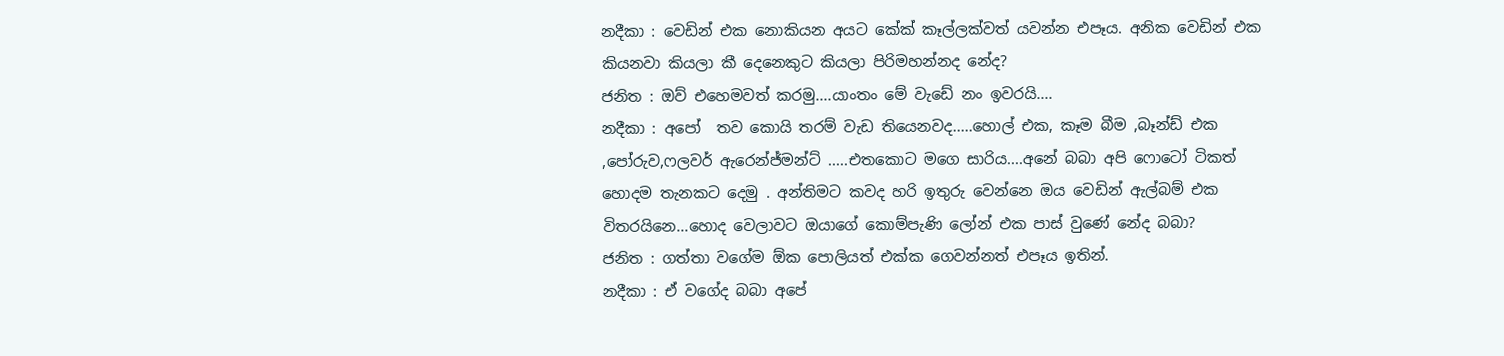නදීකා : වෙඩින් එක නොකියන අයට කේක් කෑල්ලක්වත් යවන්න එපෑය. අනික වෙඩින් එක කියනවා කියලා කී දෙනෙකුට කියලා පිරිමහන්නද නේද?
ජනිත : ඔව් එහෙමවත් කරමු....යාංතං මේ වැඩේ නං ඉවරයි....
නදීකා : අපෝ  තව කොයි තරම් වැඩ තියෙනවද.....හොල් එක, කෑම බීම ,බෑන්ඩ් එක ,පෝරුව,ෆලවර් ඇරෙන්ජ්මන්ට් .....එතකොට මගෙ සාරිය....අනේ බබා අපි ෆොටෝ ටිකත්  හොදම තැනකට දෙමු . අන්තිමට කවද හරි ඉතුරු වෙන්නෙ ඔය වෙඩින් ඇල්බම් එක විතරයිනෙ...හොද වෙලාවට ඔයාගේ කොම්පැණි ලෝන් එක පාස් වුණේ නේද බබා?
ජනිත : ගත්තා වගේම ඕක පොලියත් එක්ක ගෙවන්නත් එපෑය ඉතින්.
නදීකා : ඒ වගේද බබා අපේ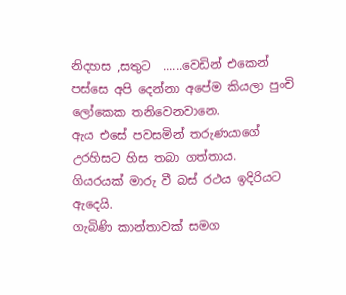නිදහස ,සතුට  ......වෙඩින් එකෙන් පස්සෙ අපි දෙන්නා අපේම කියලා පුංචි ලෝකෙක තනිවෙනවානෙ.
ඇ‍ය එසේ පවසමින් තරුණයාගේ උරහිසට හිස තබා ගත්තාය.
ගියරයක් මාරු වී බස් රථය ඉදිරියට ඇදෙයි.
ගැබිණි කාන්තාවක් සමග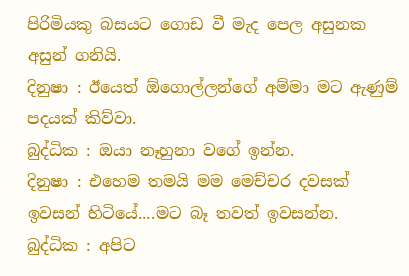පිරිමියකු බසයට ගොඩ වී මැද පෙල අසුනක අසුන් ගනියි.
දිනුෂා : ඊයෙත් ඕගොල්ලන්ගේ අම්මා මට ඇණුම් පදයක් කිව්වා.
බුද්ධික : ඔයා නෑහුනා වගේ ඉන්න.
දිනුෂා : එහෙම තමයි මම මෙච්චර දවසක් ඉවසන් හිටියේ....මට බෑ තවත් ඉවසන්න.
බුද්ධික : අපිට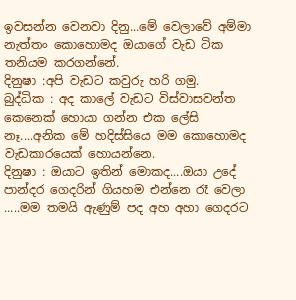ඉවසන්න වෙනවා දිනු...මේ වෙලාවේ අම්මා නැත්තං කොහොමද ඔයාගේ වැඩ ටික තනියම කරගන්නේ.
දිනුෂා :අපි වැඩට කවුරු හරි ගමු.
බුද්ධික : අද කාලේ වැඩට විස්වාසවන්ත කෙනෙක් හොයා ගන්න එක ලේසි නෑ....අනික මේ හදිස්සියෙ මම කොහොමද වැඩකාරයෙක් හොයන්නෙ.
දිනුෂා : ඔයාට ඉතින් මොකද....ඔයා උදේ පාන්දර ගෙදරින් ගියහම එන්නෙ රෑ වෙලා .....මම තමයි ඇණුම් පද අහ අහා ගෙදරට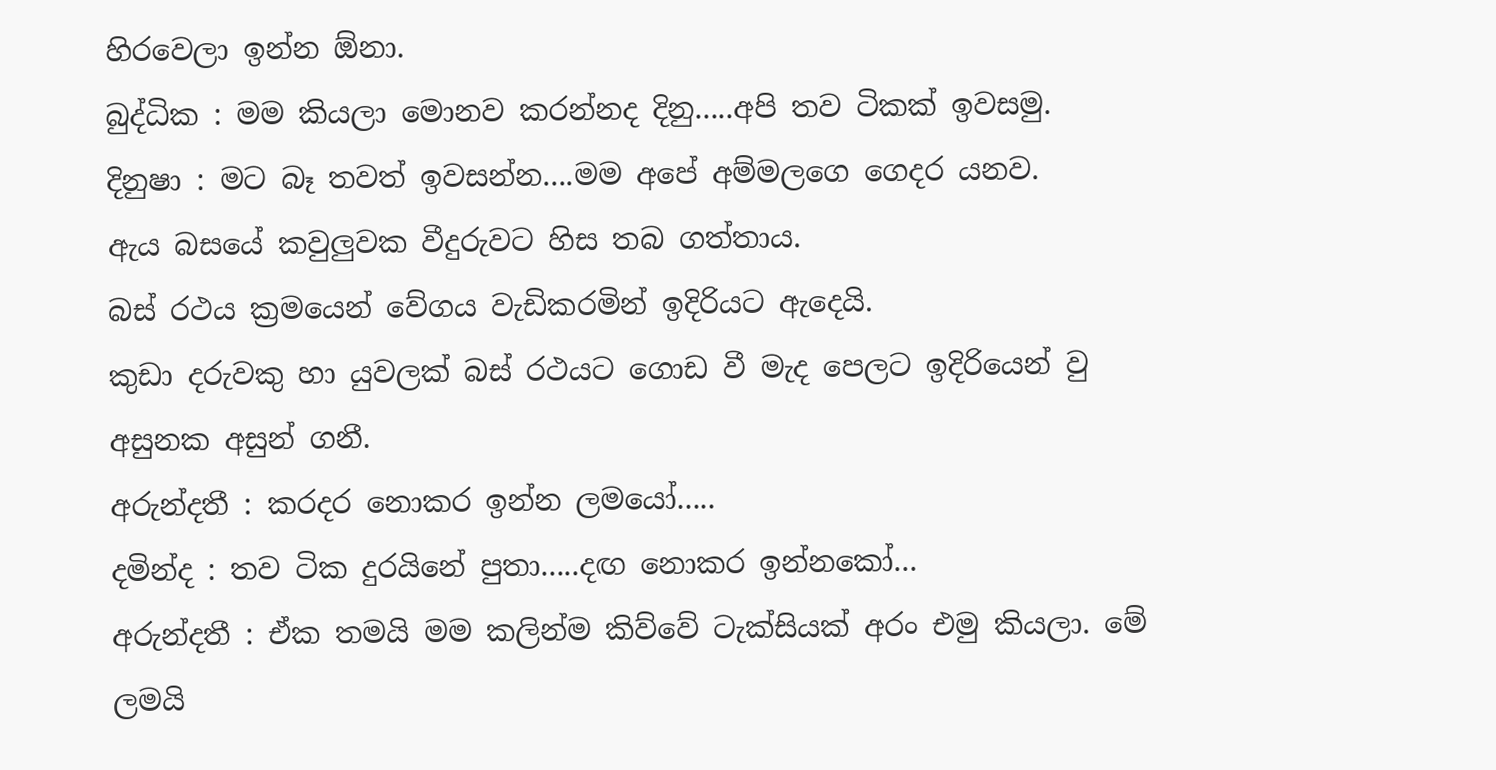හිරවෙලා ඉන්න ඕනා.
බුද්ධික : මම කියලා මොනව කරන්නද දිනු.....අපි තව ටිකක් ඉවසමු.
දිනුෂා : මට බෑ තවත් ඉවසන්න....මම අපේ අම්මලගෙ ගෙදර යනව.
ඇය බසයේ කවුලුවක වීදුරුවට හිස තබ ගත්තාය.
බස් රථය ක්‍රමයෙන් වේගය වැඩිකරමින් ඉදිරියට ඇදෙයි.
කුඩා දරුවකු හා යුවලක් බස් රථයට ගොඩ වී මැද පෙලට ඉදිරියෙන් වු අසුනක අසුන් ගනී.
අරුන්දතී : කරදර නොකර ඉන්න ලමයෝ.....
දමින්ද : තව ටික දුරයිනේ පුතා.....දඟ නොකර ඉන්නකෝ...
අරුන්දතී : ඒක තමයි මම කලින්ම කිව්වේ ටැක්සියක් අරං එමු කියලා. මේ ලමයි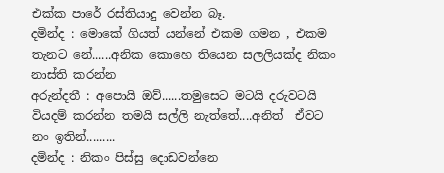එක්ක පාරේ රස්තියාදු වෙන්න බෑ.
දමින්ද : මොකේ ගියත් යන්නේ එකම ගමන , එකම තැනට නේ......අනික කොහෙ තියෙන සලලියක්ද නිකං නාස්ති කරන්න
අරුන්දතී : අපොයි ඔව්......තමුසෙට මටයි දරුවටයි වියදම් කරන්න තමයි සල්ලි නැත්තේ....අනිත්  ඒවට නං ඉතින්.........
දමින්ද : නිකං පිස්සු දොඩවන්නෙ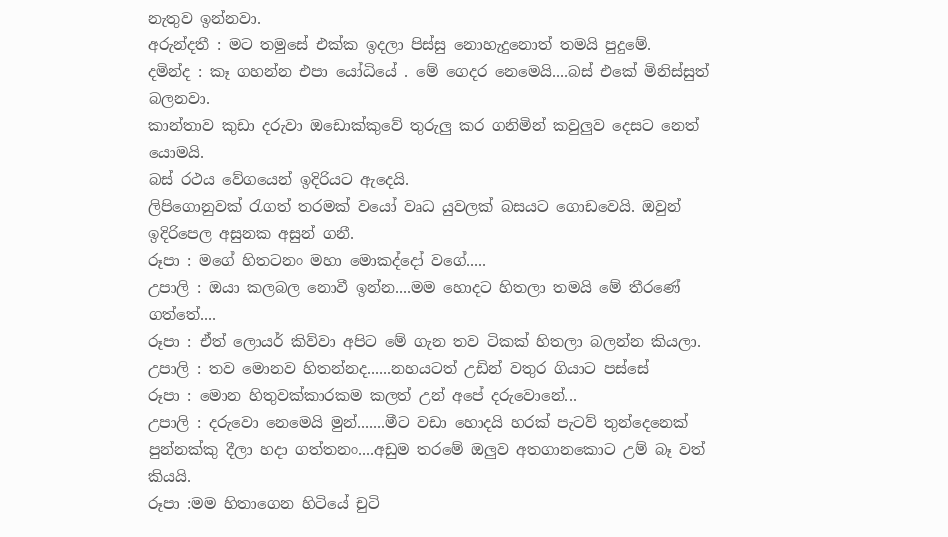නැතුව ඉන්නවා.
අරුන්දතී : මට තමුසේ එක්ක ඉදලා පිස්සු නොහැදුනොත් තමයි පුදුමේ.
දමින්ද : කෑ ගහන්න එපා යෝධියේ . මේ ගෙදර නෙමෙයි....බස් එකේ මිනිස්සුත් බලනවා.
කාන්තාව කුඩා දරුවා ඔඩොක්කුවේ තුරුලු කර ගනිමින් කවුලුව දෙසට නෙත් යොමයි.
බස් රථය වේගයෙන් ඉදිරියට ඇදෙයි.
ලිපිගොනුවක් රැගත් තරමක් වයෝ වෘධ යුවලක් බසයට ගොඩවෙයි. ඔවුන් ඉදිරිපෙල අසුනක අසුන් ගනී.
රූපා : මගේ හිතටනං මහා මොකද්දෝ වගේ.....
උපාලි : ඔයා කලබල නොවී ඉන්න....මම හොදට හිතලා තමයි මේ තීරණේ ගත්තේ....
රූපා : ඒත් ලොයර් කිව්වා අපිට මේ ගැන තව ටිකක් හිතලා බලන්න කියලා.
උපාලි : තව මොනව හිතන්නද......නහයටත් උඩින් වතුර ගියාට පස්සේ
රූපා : මොන හිතුවක්කාරකම කලත් උන් අපේ දරුවොනේ...
උපාලි : දරුවො නෙමෙයි මුන්.......මීට වඩා හොදයි හරක් පැටව් තුන්දෙනෙක් පුන්නක්කු දීලා හදා ගත්තනං....අඩුම තරමේ ඔලුව අතගානකොට උම් බෑ වත් කියයි.
රූපා :මම හිතාගෙන හිටියේ චුටි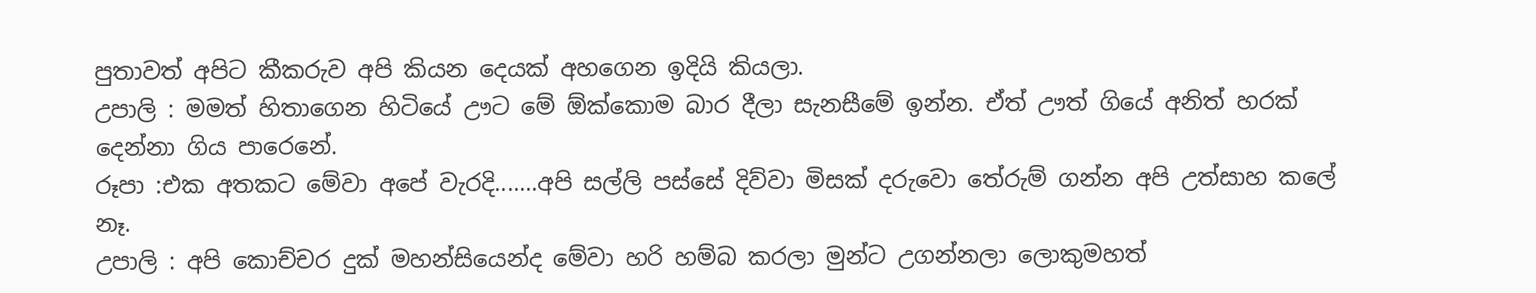පුතාවත් අපිට කීකරුව අපි කියන දෙයක් අහගෙන ඉදියි කියලා.
උපාලි : මමත් හිතාගෙන හිටියේ ඌට මේ ඕක්කොම බාර දීලා සැනසීමේ ඉන්න. ඒත් ඌත් ගියේ අනිත් හරක් දෙන්නා ගිය පාරෙනේ.
රූපා :එක අතකට මේවා අපේ වැරදි.......අපි සල්ලි පස්සේ දිව්වා මිසක් දරුවො තේරුම් ගන්න අපි උත්සාහ කලේ නෑ.
උපාලි : අපි කොච්චර දුක් මහන්සියෙන්ද මේවා හරි හම්බ කරලා මුන්ට උගන්නලා ලොකුමහත්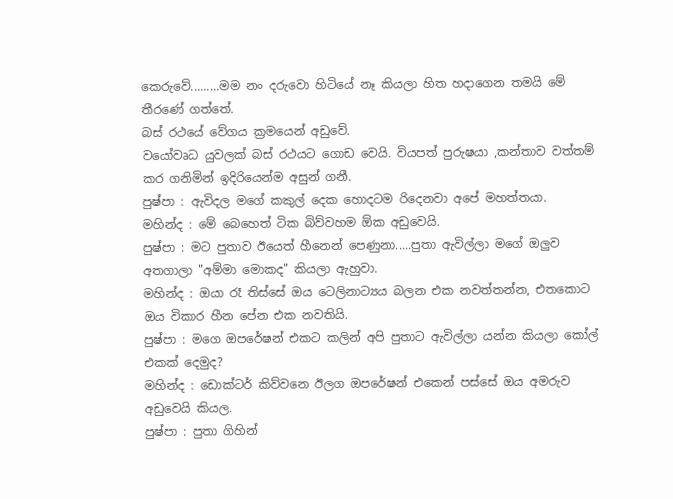කෙරුවේ.........මම නං දරුවො හිටියේ නෑ කියලා හිත හදාගෙන තමයි මේ තීරණේ ගත්තේ.
බස් රථයේ වේගය ක්‍රමයෙන් අඩුවේ.
වයෝවෘධ යුවලක් බස් රථයට ගොඩ වෙයි. වියපත් පුරුෂයා ,කන්තාව වත්තම් කර ගනිමින් ඉදිරියෙන්ම අසුන් ගනී.
පුෂ්පා : ඇවිදල මගේ කකුල් දෙක හොදටම රිදෙනවා අපේ මහත්තයා.
මහින්ද : මේ බෙහෙත් ටික බිව්වහම ඕක අඩුවෙයි.
පුෂ්පා : මට පුතාව ඊයෙත් හීනෙන් පෙණුනා.....පුතා ඇවිල්ලා මගේ ඔලුව අතගාලා "අම්මා මොකද" කියලා ඇහුවා.
මහින්ද : ඔයා රෑ තිස්සේ ඔය ටෙලිනාට්‍යය බලන එක නවත්තන්න, එතකොට ඔය විකාර හීන පේන එක නවතියි.
පුෂ්පා : මගෙ ඔපරේෂන් එකට කලින් අපි පුතාට ඇවිල්ලා යන්න කියලා කෝල් එකක් දෙමුද?
මහින්ද : ඩොක්ටර් කිව්වනෙ ඊලග ඔපරේෂන් එකෙන් පස්සේ ඔය අමරුව අඩුවෙයි කියල.
පුෂ්පා : පුතා ගිහින්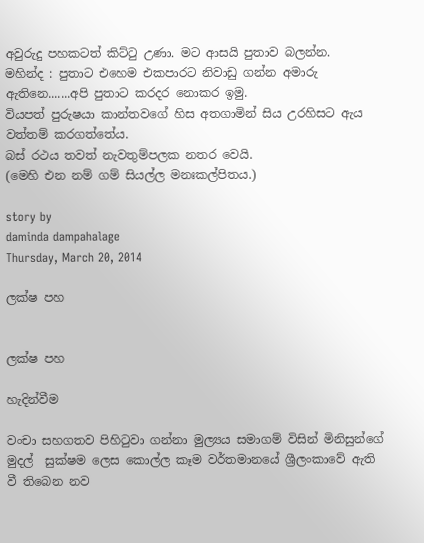අවුරුදු පහකටත් කිට්ටු උණා. මට ආසයි පුතාව බලන්න.
මහින්ද : පුතාට එහෙම එකපාරට නිවාඩු ගන්න අමාරු ඇතිනෙ.......අපි පුතාට කරදර නොකර ඉමු.
වියපත් පුරුෂයා කාන්තවගේ හිස අතගාමින් සිය උරහිසට ඇය වත්තම් කරගත්තේය.
බස් රථය තවත් නැවතුම්පලක නතර වෙයි.
(මෙහි එන නම් ගම් සියල්ල මනඃකල්පිතය.)

story by
daminda dampahalage
Thursday, March 20, 2014

ලක්ෂ පහ


ලක්ෂ පහ

හැදින්වීම

වංචා සහගතව පිහිටුවා ගන්නා මුල්‍යය සමාගම් විසින් මිනිසුන්ගේ මුදල්  සුක්ෂම ලෙස කොල්ල කෑම වර්තමානයේ ශ්‍රීලංකාවේ ඇති වී තිබෙන නව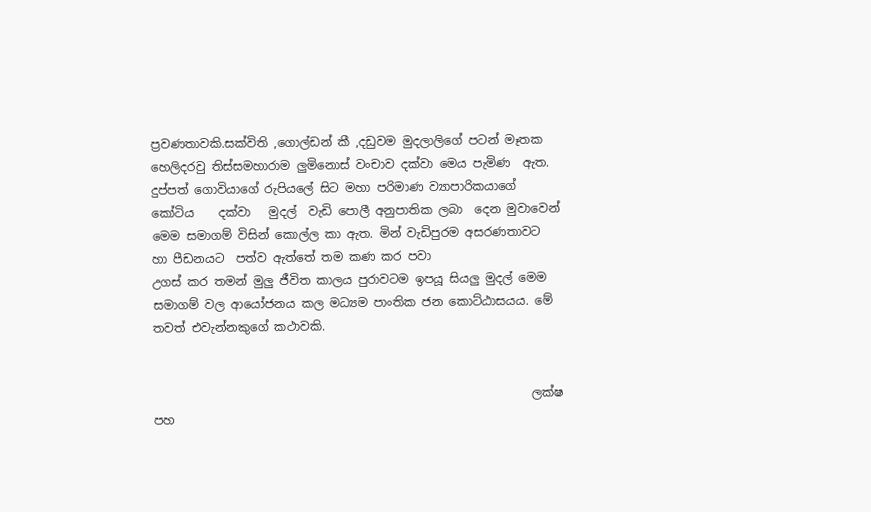ප්‍රවණතාවකි.සක්විති ,ගොල්ඩන් කී ,දඩුවම මුදලාලිගේ පටන් මෑතක හෙලිදරවු තිස්සමහාරාම ලුමිනොස් වංචාව දක්වා මෙය පැමිණ  ඇත. දුප්පත් ගොවියාගේ රුපියලේ සිට මහා පරිමාණ ව්‍යාපාරිකයාගේ කෝටිය    දක්වා   මුදල්  වැඩි පොලී අනුපාතික ලබා  දෙන මුවාවෙන් මෙම සමාගම් විසින් කොල්ල කා ඇත. මින් වැඩිපුරම අසරණතාවට හා පීඩනයට  පත්ව ඇත්තේ තම කණ කර පවා
උගස් කර තමන් මුලු ජීවිත කාලය පුරාවටම ඉපයූ සියලු මුදල් මෙම සමාගම් වල ආයෝජනය කල මධ්‍යම පාංතික ජන කොට්ඨාසයය. මේ තවත් එවැන්නකුගේ කථාවකි.


                                                               ලක්ෂ පහ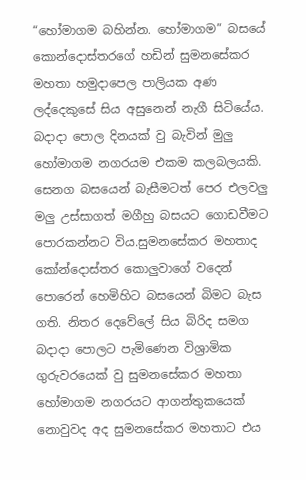“හෝමාගම බහින්න. හෝමාගම” බසයේ කොන්දොස්තරගේ හඩින් සුමනසේකර මහතා හමුදාපෙල පාලියක අණ ලද්දෙකුසේ සිය අසුනෙන් නැගී සිටියේය. බදාදා පොල දිනයක් වු බැවින් මුලු හෝමාගම නගරයම එකම කලබලයකි. සෙනග බසයෙන් බැසීමටත් පෙර එලවලු මලු උස්සාගත් මගීහු බසයට ගොඩවීමට පොරකන්නට විය.සුමනසේකර මහතාද කෝන්දොස්තර කොලුවාගේ වදෙන් පොරෙන් හෙමිහිට බසයෙන් බිමට බැස ගති. නිතර දෙවේලේ සිය බිරිද සමග බදාදා පොලට පැමිණෙන විශ්‍රාමික ගුරුවරයෙක් වු සුමනසේකර මහතා හෝමාගම නගරයට ආගන්තුකයෙක් නොවුවද අද සුමනසේකර මහතාට එය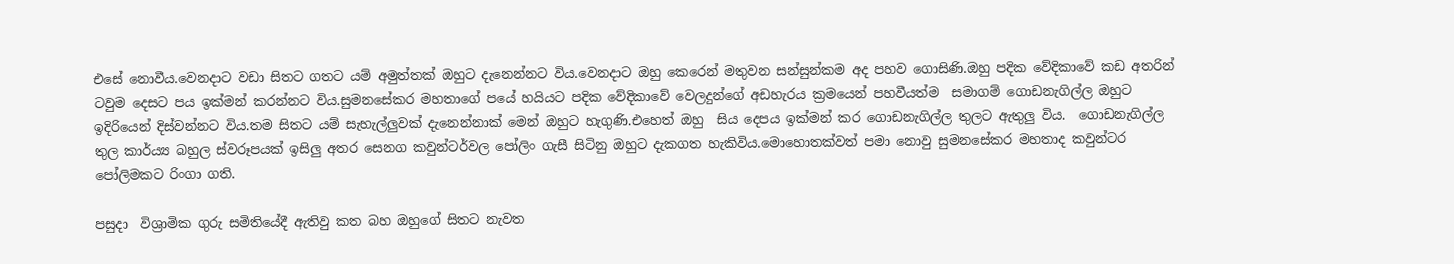එසේ නොවීය.වෙනදාට වඩා සිතට ගතට යම් අමුත්තක් ඔහුට දැනෙන්නට විය.වෙනදාට ඔහු කෙරෙන් මතුවන සන්සුන්කම අද පහව ගොසිණි.ඔහු පදික වේදිකාවේ කඩ අතරින් ටවුම දෙසට පය ඉක්මන් කරන්නට විය.සුමනසේකර මහතාගේ පයේ හයියට පදික වේදිකාවේ වෙලදුන්ගේ අඩහැරය ක්‍රමයෙන් පහවීයත්ම  සමාගම් ගොඩනැගිල්ල ඔහුට ඉදිරියෙන් දිස්වන්නට විය.තම සිතට යම් සැහැල්ලුවක් දැනෙන්නාක් මෙන් ඔහුට හැගුණි.එහෙත් ඔහු  සිය දෙපය ඉක්මන් කර ගොඩනැගිල්ල තුලට ඇතුලු විය.  ගොඩනැගිල්ල තුල කාර්ය්‍ය බහුල ස්වරූපයක් ඉසිලු අතර සෙනග කවුන්ටර්වල පෝලිං ගැසී සිටිනු ඔහුට දැකගත හැකිවිය.මොහොතක්වත් පමා නොවු සුමනසේකර මහතාද කවුන්ටර පෝලිමකට රිංගා ගති.

පසුදා  විශ්‍රාමික ගුරු සමිතියේදී ඇතිවු කත බහ ඔහුගේ සිතට නැවත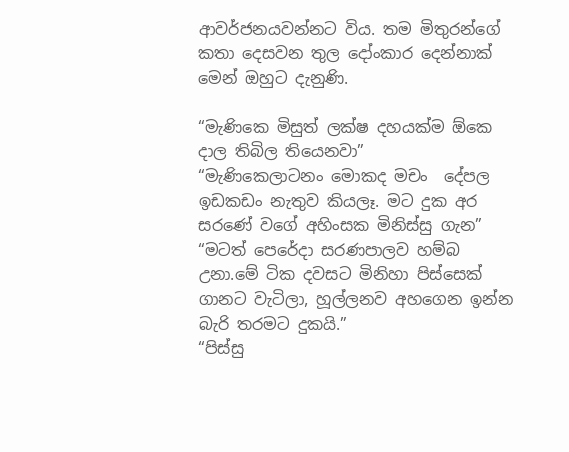ආවර්ජනයවන්නට විය. තම මිතුරන්ගේ කතා දෙසවන තුල දෝංකාර දෙන්නාක් මෙන් ඔහුට දැනුණි.

“මැණිකෙ මිසුත් ලක්ෂ දහයක්ම ඕකෙ දාල තිබිල තියෙනවා”
“මැණිකෙලාටනං මොකද මචං  දේපල ඉඩකඩං නැතුව කියලෑ. මට දුක අර සරණේ වගේ අහිංසක මිනිස්සු ගැන”
“මටත් පෙරේදා සරණපාලව හම්බ උනා.මේ ටික දවසට මිනිහා පිස්සෙක් ගානට වැටිලා, හූල්ලනව අහගෙන ඉන්න බැරි තරමට දුකයි.”
“පිස්සු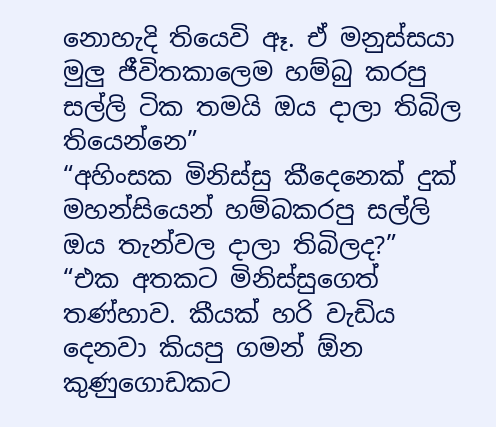නොහැදි තියෙවි ඈ. ඒ මනුස්සයා මුලු ජීවිතකාලෙම හම්බු කරපු සල්ලි ටික තමයි ඔය දාලා තිබිල තියෙන්නෙ”
“අහිංසක මිනිස්සු කීදෙනෙක් දුක් මහන්සියෙන් හම්බකරපු සල්ලි ඔය තැන්වල දාලා තිබිලද?”
“එක අතකට මිනිස්සුගෙත් තණ්හාව. කීයක් හරි වැඩිය දෙනවා කියපු ගමන් ඕන කුණුගොඩකට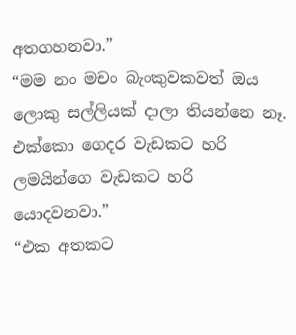අතගහනවා.”
“මම නං මචං බැංකුවකවත් ඔය ලොකු සල්ලියක් දාලා තියන්නෙ නෑ. එක්කො ගෙදර වැඩකට හරි ලමයින්ගෙ වැඩකට හරි යොදවනවා.”
“එක අතකට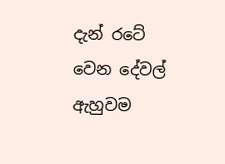දැන් රටේ  වෙන දේවල් ඇහුවම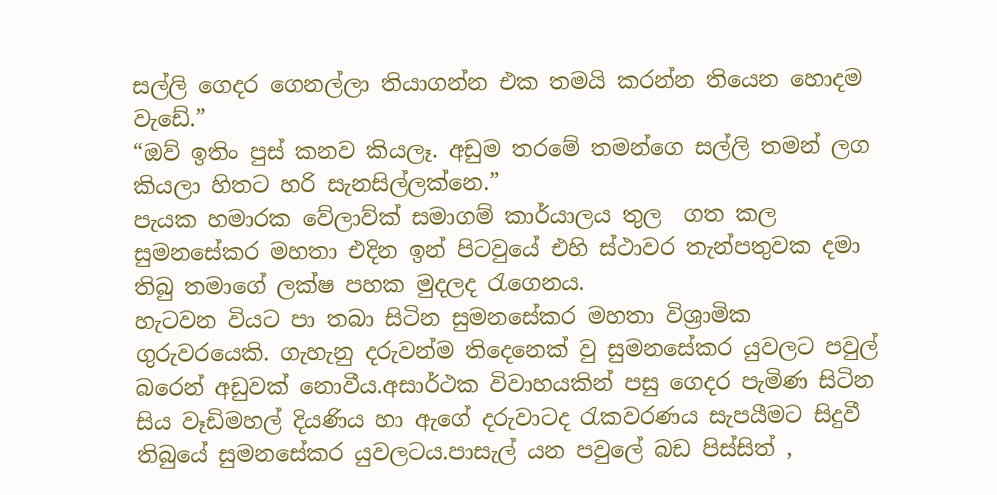සල්ලි ගෙදර ගෙනල්ලා තියාගන්න එක තමයි කරන්න තියෙන හොදම වැඩේ.”
“ඔව් ඉතිං පුස් කනව කියලෑ. අඩුම තරමේ තමන්ගෙ සල්ලි තමන් ලග කියලා හිතට හරි සැනසිල්ලක්නෙ.”
පැයක හමාරක වේලාව්ක් සමාගම් කාර්යාලය තුල  ගත කල සුමනසේකර මහතා එදින ඉන් පිටවුයේ එහි ස්ථාවර තැන්පතුවක දමා තිබු තමාගේ ලක්ෂ පහක මුදලද රැගෙනය.
හැටවන වියට පා තබා සිටින සුමනසේකර මහතා විශ්‍රාමික ගුරුවරයෙකි. ගැහැනු දරුවන්ම තිදෙනෙක් වු සුමනසේකර යුවලට පවුල් බරෙන් අඩුවක් නොවීය.අසාර්ථක විවාහයකින් පසු ගෙදර පැමිණ සිටින සිය වෑඩිමහල් දියණිය හා ඇගේ දරුවාටද රැකවරණය සැපයීමට සිදුවී තිබුයේ සුමනසේකර යුවලටය.පාසැල් යන පවුලේ බඩ පිස්සිත් ,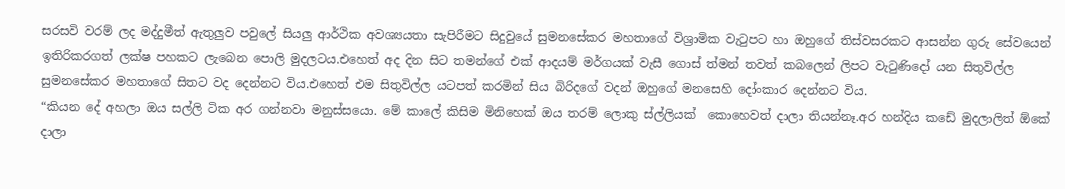සරසවි වරම් ලද මද්දුමීත් ඇතුලුව පවුලේ සියලු ආර්ථික අවශ්‍යයතා සැපිරීමට සිදුවුයේ සුමනසේකර මහතාගේ විශ්‍රාමික වැ‍ටුපට හා ඔහුගේ තිස්වසරකට ආසන්න ගුරු සේවයෙන් ඉතිරිකරගත් ලක්ෂ පහකට ලැබෙන පොලි මුදලටය.එහෙත් අද දින සිට තමන්ගේ එක් ආදයම් මර්ගයක් වැසී ගොස් ත්මන් තවත් කබලෙන් ලිපට වැ‍ටුණිදෝ යන සිතුවිල්ල සුමනසේකර මහතාගේ සිතට වද දෙන්නට විය.එහෙත් එම සිතුවිල්ල යටපත් කරමින් සිය බිරිදගේ වදන් ඔහුගේ මනසෙහි දෝංකාර දෙන්නට විය.
“කියන දේ අහලා ඔය සල්ලි ටික අර ගන්නවා මනුස්සයො. මේ කාලේ කිසිම මිනිහෙක් ඔය තරම් ලොකු ස්ල්ලියක්  කොහෙවත් දාලා තියන්නෑ.අර හන්දිය කඩේ මුදලාලිත් ඕකේ දාලා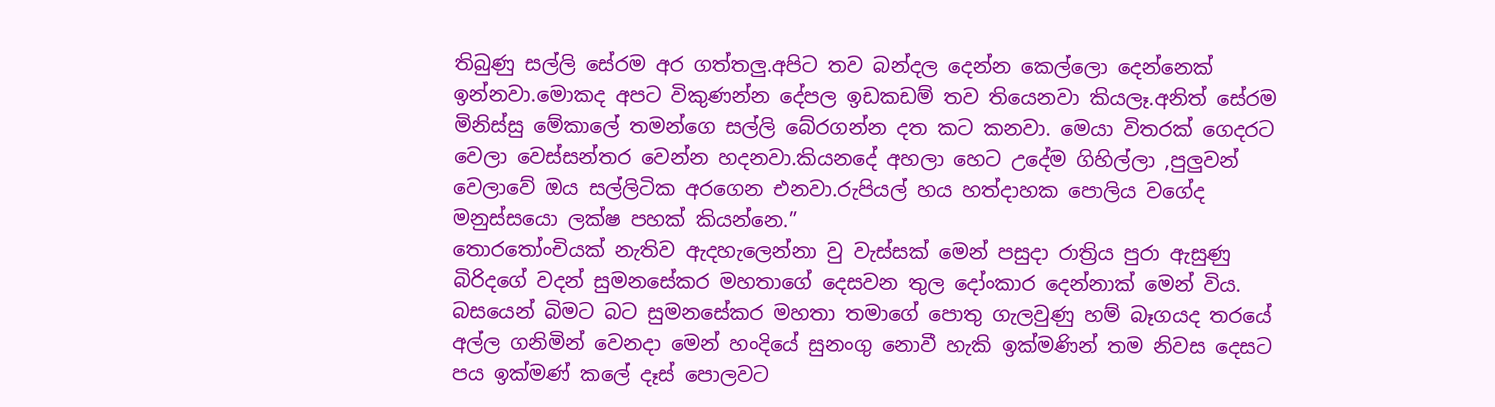තිබුණු සල්ලි සේරම අර ගත්තලු.අපිට තව බන්දල දෙන්න කෙල්ලො දෙන්නෙක්  ඉන්නවා.මොකද අපට විකුණන්න දේපල ඉඩකඩම් තව තියෙනවා කියලෑ.අනිත් සේරම මිනිස්සු මේකාලේ තමන්ගෙ සල්ලි බේරගන්න දත කට කනවා. මෙයා විතරක් ගෙදරට වෙලා වෙස්සන්තර වෙන්න හදනවා.කියනදේ අහලා හෙට උදේම ගිහිල්ලා ,පුලුවන් වෙලාවේ ඔය සල්ලිටික අරගෙන එනවා.රුපියල් හය හත්දාහක පොලිය වගේද මනුස්සයො ලක්ෂ පහක් කියන්නෙ.”
තොර‍තෝංචියක් නැතිව ඇදහැලෙන්නා වු වැස්සක් මෙන් පසුදා රාත්‍රිය පුරා ඇසුණු බිරිදගේ වදන් සුමනසේකර මහතාගේ දෙසවන තුල දෝංකාර දෙන්නාක් මෙන් විය.
බසයෙන් බිමට බට සුමනසේකර මහතා තමාගේ පොතු ගැලවුණු හම් බෑගයද තරයේ අල්ල ගනිමින් වෙනදා මෙන් හංදියේ සුනංගු නොවී හැකි ඉක්මණින් තම නිවස දෙසට පය ඉක්මණ් කලේ දෑස් පොලවට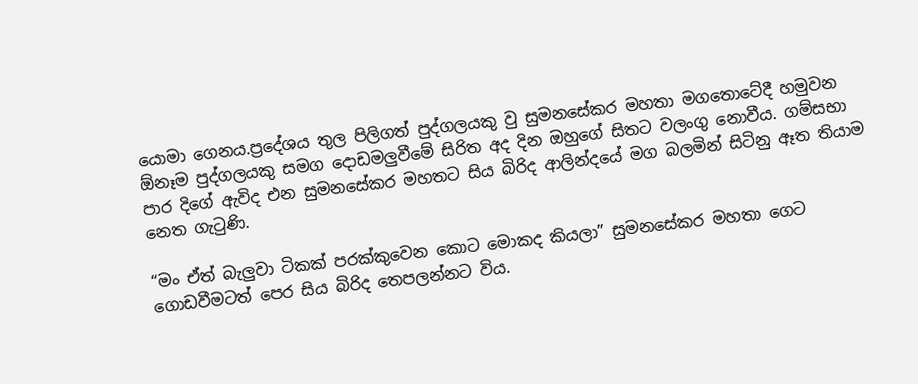යොමා ගෙනය.ප්‍රදේශය තුල පිලිගත් පුද්ගලයකු වු සුමනසේකර මහතා මගතොටේදී හමුවන ඕනෑම පුද්ගලයකු සමග දොඩමලුවීමේ සිරිත අද දින ඔහුගේ සිතට වලංගු නොවීය. ගම්සභා පාර දිගේ ඇවිද එන සුමනසේකර මහතට සිය බිරිද ආලින්දයේ මග බලමින් සිටිනු ඈත තියාම නෙත ගැ‍ටුණි.

“මං ඒත් බැලුවා ටිකක් පරක්කුවෙන කොට මොකද කියලා” සුමනසේකර මහතා ගෙට ගොඩවීමටත් පෙර සිය බිරිද තෙපලන්නට විය.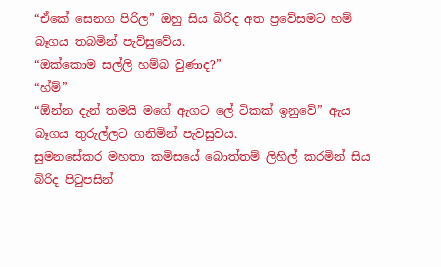“ඒකේ සෙනග පිරිල” ඔහු සිය බිරිද අත ප්‍රවේසමට හම් බෑගය තබමින් පැව්සුවේය.
“ඔක්කොම සල්ලි හම්බ වුණාද?”
“හ්ම්”
“ඕන්න දැන් තමයි මගේ ඇගට ලේ ටිකක් ඉනුවේ” ඇය බෑගය තුරුල්ලට ගනිමින් පැවසුවය.
සුමනසේකර මහතා කමිසයේ බොත්තම් ලිහිල් කරමින් සිය බිරිද පි‍ටුපසින්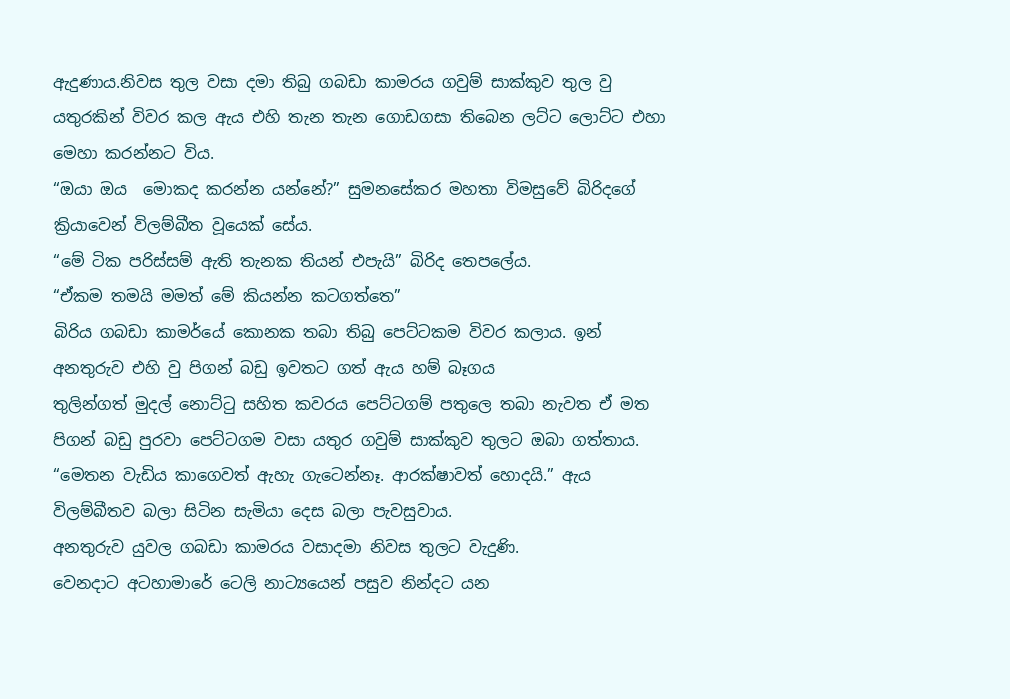ඇදුණාය.නිවස තුල වසා දමා තිබු ගබඩා කාමරය ගවුම් සාක්කුව තුල වු යතුරකින් විවර කල ඇය එහි තැන තැන ගොඩගසා තිබෙන ලට්ට ලොට්ට එහා මෙහා කරන්නට විය.
“ඔයා ඔය  මොකද කරන්න යන්නේ?” සුමනසේකර මහතා විමසුවේ බිරිදගේ ක්‍රියාවෙන් විලම්බීත වූයෙක් සේය.
“මේ ටික පරිස්සම් ඇති තැනක තියන් එපැයි” බිරිද තෙපලේය.
“ඒකම තමයි මමත් මේ කියන්න කටගත්තෙ”
බිරිය ගබඩා කාමර්යේ කොනක තබා තිබු පෙට්ටකම විවර කලාය. ඉන් අනතුරුව එහි වු පිගන් බඩු ඉවතට ගත් ඇය හම් බෑගය
තුලින්ගත් මුදල් නොට්ටු සහිත කවරය පෙට්ටගම් පතුලෙ තබා නැවත ඒ මත පිගන් බඩු පුරවා පෙට්ටගම වසා යතුර ගවුම් සාක්කුව තුලට ඔබා ගත්තාය.
“මෙතන වැඩිය කාගෙවත් ඇහැ ගැටෙන්නෑ. ආරක්ෂාවත් හොදයි.” ඇය විලම්බීතව බලා සිටින සැමියා දෙස බලා පැවසුවාය.
අනතුරුව යුවල ගබඩා කාමරය වසාදමා නිවස තුලට වැදුණි.
වෙනදාට අටහාමාරේ ටෙලි නාට්‍යයෙන් පසුව නින්දට යන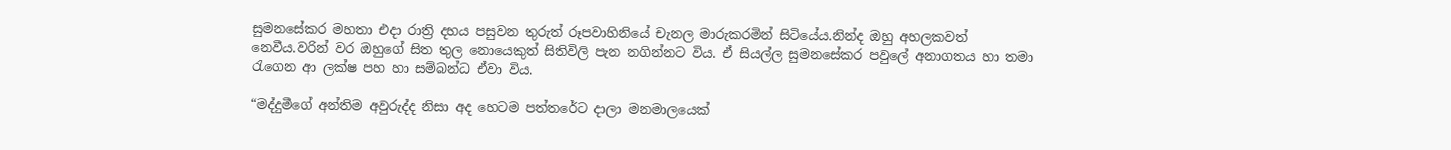සුමනසේකර මහතා එදා රාත්‍රි දහය පසුවන තුරුත් රූපවාහිනියේ චැනල මාරුකරමින් සිටියේය.නින්ද ඔහු අහලකවත් නෙවීය.වරින් වර ඔහුගේ සිත තුල නොයෙකුත් සිතිවිලි පැන නගින්නට විය. ඒ සියල්ල සුමනසේකර පවුලේ අනාගතය හා තමා රැගෙන ආ ලක්ෂ පහ හා සම්බන්ධ ඒවා විය.

“මද්දුමීගේ අන්තිම අවුරුද්ද නිසා අද හෙටම පත්තරේට දාලා මනමාලයෙක්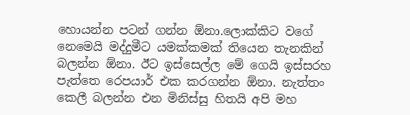හොයන්න පටන් ගන්න ඕනා.ලොක්කිට වගේ නෙමෙයි මද්දුමීට යමක්කමක් තියෙන තැනකින් බලන්න ඕනා. ඊට ඉස්සෙල්ල මේ ගෙයි ඉස්සරහ පැත්තෙ රෙපයාර් එක කරගන්න ඕනා. නැත්තං කෙලී බලන්න එන මිනිස්සු හිතයි අපි මහ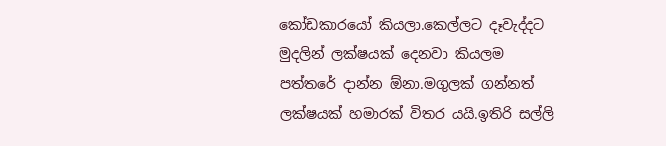කෝඩකාරයෝ කියලා.කෙල්ලට දෑවැද්දට මුදලින් ලක්ෂයක් දෙනවා කියලම පත්තරේ දාන්න ඕනා.මගුලක් ගන්නත් ලක්ෂයක් හමාරක් විතර යයි.ඉතිරි සල්ලි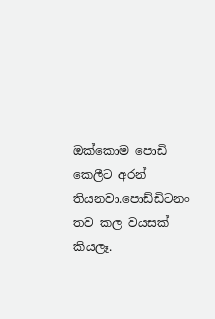ඔක්කොම පොඩි කෙලීට අරන් තියනවා.පොඩ්ඩිටනං තව කල වයසක් කියලෑ.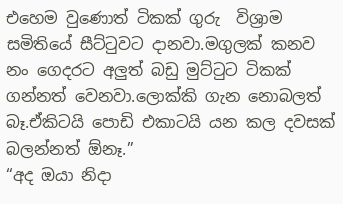එහෙම වුණොත් ටිකක් ගුරු  විශ්‍රාම සමිතියේ සීට්ටුවට දානවා.මගුලක් කනව නං ගෙදරට අලුත් බඩු මුට්ටුට ටිකක් ගන්නත් වෙනවා.ලොක්කි ගැන නොබලත් බෑ.ඒකිටයි පොඩි එකාටයි යන කල දවසක් බලන්නත් ඕනෑ.”
“අද ඔයා නිදා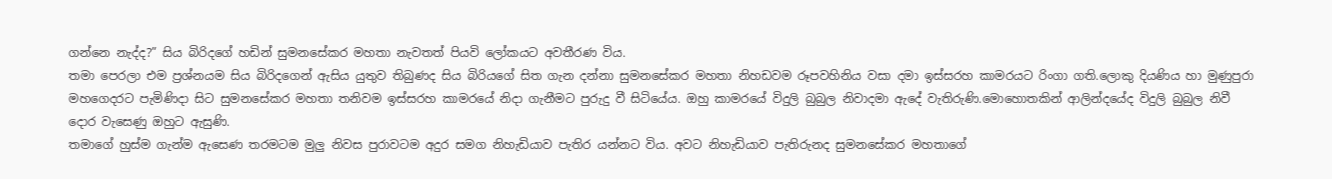ගන්නෙ නැද්ද?” සිය බිරිදගේ හඩින් සුමනසේකර මහතා නැවතත් පියවි ලෝකයට අවතීරණ විය.
තමා පෙරලා එම ප්‍රශ්නයම සිය බිරිදගෙන් ඇසිය යුතුව තිබුණද සිය බිරියගේ සිත ගැන දන්නා සුමනසේකර මහතා නිහඩවම රූපවහිනිය වසා දමා ඉස්සරහ කාමරයට රිංගා ගති.ලොකු දියණිය හා මුණුපුරා මහගෙදරට පැමිණිදා සිට සුමනසේකර මහතා තනිවම ඉස්සරහ කාමරයේ නිදා ගැනීමට පුරුදු වී සිටියේය. ඔහු කාමරයේ විදුලි බුබුල නිවාදමා ඇදේ වැතිරුණි.මොහොතකින් ආලින්දයේද විදුලි බුබුල නිවී දොර වැසෙණු ඔහුට ඇසුණි.
තමාගේ හුස්ම ගැන්ම ඇසෙණ තරමටම මුලු නිවස පුරාවටම අදුර සමග නිහැඩියාව පැතිර යන්නට විය. අවට නිහැඩියාව පැතිරුනද සුමනසේකර මහතාගේ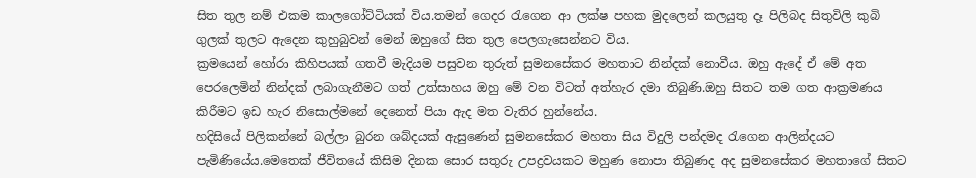සිත තුල නම් එකම කාලගෝට්ටියක් විය.තමන් ගෙදර රැගෙන ආ ලක්ෂ පහක මුදලෙන් කලයුතු දෑ පිලිබද සිතුවිලි කුබි ගුලක් තුලට ඇදෙන කුහුබුවන් මෙන් ඔහුගේ සිත තුල පෙලගැසෙන්නට විය.
ක්‍රමයෙන් හෝරා කිහිපයක් ගතවී මැදියම පසුවන තුරුත් සුමනසේකර මහතාට නින්දක් නොවීය. ඔහු ඇදේ ඒ මේ අත පෙරලෙමින් නින්දක් ලබාගැනීමට ගත් උත්සාහය ඔහු මේ වන විටත් අත්හැර දමා තිබුණි.ඔහු සිතට තම ගත ආක්‍රමණය කිරීමට ඉඩ හැර නිසොල්මනේ දෙනෙත් පියා ඇද මත වැතිර හුන්නේය.
හදිසියේ පිලිකන්නේ බල්ලා බුරන ශබ්දයක් ඇසුණෙන් සුමනසේකර මහතා සිය විදුලි පන්දමද රැගෙන ආලින්දයට පැමිණියේය.මෙතෙක් ජීවිතයේ කිසිම දිනක සොර සතුරු උපද්‍රවයකට මහුණ නොපා තිබුණද අද සුමනසේකර මහතාගේ සිතට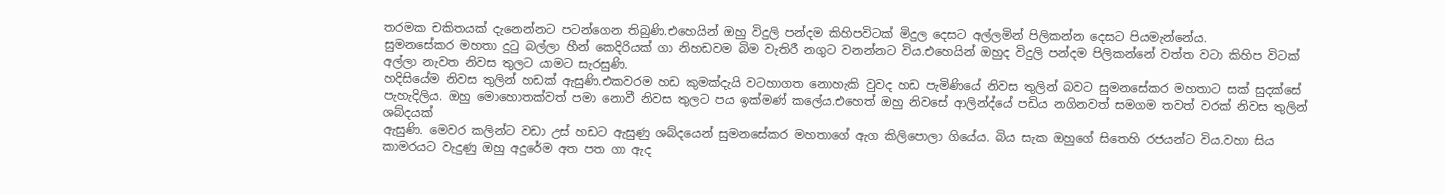තරමක චකිතයක් දැනෙන්නට පටන්ගෙන තිබුණි.එහෙයින් ඔහු විදුලි පන්දම කිහිපවිටක් මිදුල දෙසට අල්ලමින් පිලිකන්න දෙසට පියමැන්නේය.
සුමනසේකර මහතා දු‍ටු බල්ලා හීන් කෙදිරියක් ගා නිහඩවම බිම වැතිරී නගුට වනන්නට විය.එහෙයින් ඔහුද විදුලි පන්දම පිලිකන්නේ වත්ත වටා කිහිප විටක් අල්ලා නැවත නිවස තුලට යාමට සැරසුණි.
හදිසියේම නිවස තුලින් හඩක් ඇසුණි.එකවරම හඩ කුමක්දැයි වටහාගත නොහැකි වුවද හඩ පැමිණියේ නිවස තුලින් බවට සුමනසේකර මහතාට සක් සුදක්සේ පැහැදිලිය. ඔහු මොහොතක්වත් පමා නොවී නිවස තුලට පය ඉක්මණ් කලේය.එහෙත් ඔහු නිවසේ ආලින්ද්යේ පඩිය නගිනවත් සමගම තවත් වරක් නිවස තුලින් ශබ්දයක්
ඇසුණි. මෙවර කලින්ට වඩා උස් හඩට ඇසුණු ශබ්දයෙන් සුමනසේකර මහතාගේ ඇග කිලිපොලා ගියේය. බිය සැක ඔහුගේ සිතෙහි රජයන්ට විය.වහා සිය කාමරයට වැදුණු ඔහු අදුරේම අත පත ගා ඇද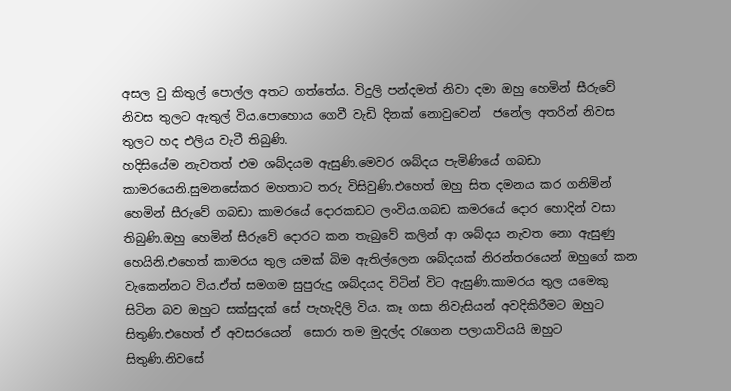අසල වු කිතුල් පොල්ල අතට ගත්තේය. විදුලි පන්දමත් නිවා දමා ඔහු හෙමින් සීරුවේ නිවස තුලට ඇතුල් විය.පොහොය ගෙවී වැඩි දිනක් නොවුවෙන්  ජනේල අතරින් නිවස තුලට හද එලිය වැටී තිබුණි.
හදිසියේම නැවතත් එම ශබ්දයම ඇසුණි.මෙවර ශබ්දය පැමිණියේ ගබඩා කාමරයෙනි.සුමනසේකර මහතාට තරු විසිවුණි.එහෙත් ඔහු සිත දමනය කර ගනිමින් හෙමින් සීරුවේ ගබඩා කාමරයේ දොරකඩට ලංවිය.ගබඩ කමරයේ දොර හොදින් වසා තිබුණි.ඔහු හෙමින් සීරුවේ දොරට කන තැබුවේ කලින් ආ ශබ්දය නැවත නො ඇසුණු හෙයිනි.එහෙත් කාමරය තුල යමක් බිම ඇතිල්ලෙන ශබ්දයක් නිරන්තරයෙන් ඔහුගේ කන වැකෙන්නට විය.ඒත් සමගම සුපුරුදු ශබ්දයද විටින් විට ඇසුණි.කාමරය තුල යමෙකු සිටින බව ඔහුට සක්සුදක් සේ පැහැදිලි විය. කෑ ගසා නිවැසියන් අවදිකිරීමට ඔහුට සිතුණි.එහෙත් ඒ අවසරයෙන්  සොරා තම මුදල්ද රැගෙන පලායාවියයි ඔහුට සිතුණි.නිවසේ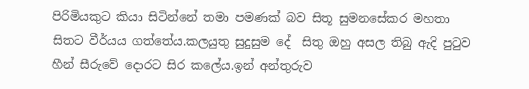පිරිමියකුට කියා සිටින්නේ තමා පමණක් බව සිතූ සුමනසේකර මහතා සිතට වීර්යය ගත්තේය.කලයුතු සුදුසුම දේ  සිතු ඔහු අසල තිබු ඇදි පු‍ටුව හීන් සීරුවේ දොරට සිර කලේය.ඉන් අන්තුරුව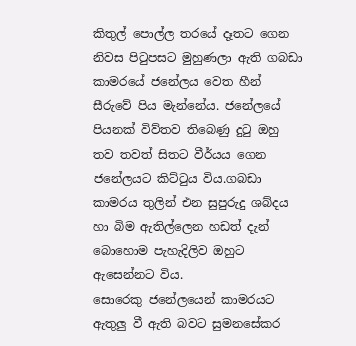කිතුල් පොල්ල තරයේ දෑතට ගෙන නිවස පි‍ටුපසට මුහුණලා ඇති ගබඩා කාමරයේ ජනේලය වෙත හීන් සීරුවේ පිය මැන්නේය. ජනේලයේ පියනක් විව්තව තිබෙණු දු‍ටු ඔහු තව තවත් සිතට වීර්යය ගෙන ජනේලයට කිට්ටුය විය.ගබඩා කාමරය තුලින් එන සුපුරුදු ශබ්දය හා බිම ඇතිල්ලෙන හඩත් දැන් බොහොම පැහැදිලිව ඔහුට ඇසෙන්නට විය.
සොරෙකු ජනේලයෙන් කාමරයට ඇතුලු වී ඇති බවට සුමනසේකර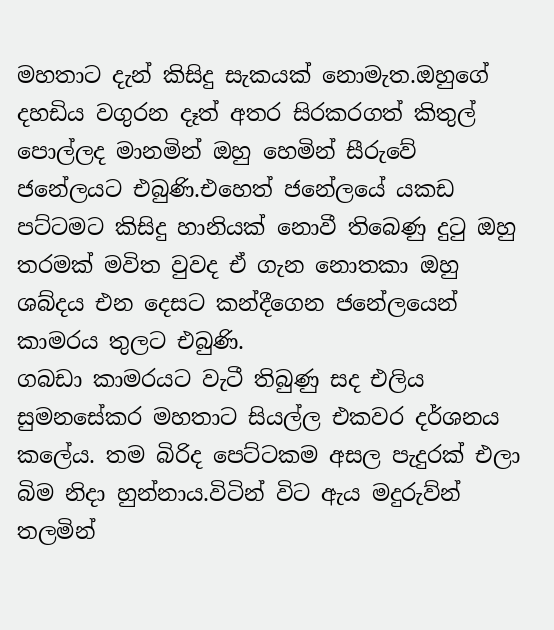මහතාට දැන් කිසිදු සැකයක් නොමැත.ඔහුගේ දහඩිය වගුරන දෑත් අතර සිරකරගත් කිතුල් පොල්ලද මානමින් ඔහු හෙමින් සීරුවේ ජනේලයට එබුණි.එහෙත් ජනේලයේ යකඩ පට්ටමට කිසිදු හානියක් නොවී තිබෙණු දු‍ටු ඔහු තරමක් මවිත වුවද ඒ ගැන නොතකා ඔහු ශබ්දය එන දෙසට කන්දීගෙන ජනේලයෙන් කාමරය තුලට එබුණි.
ගබඩා කාමරයට වැටී තිබුණු සද එලිය සුමනසේකර මහතාට සියල්ල එකවර දර්ශනය කලේය. තම බිරිද පෙට්ටකම අසල පැදුරක් එලා බිම නිදා හුන්නාය.විටින් විට ඇය මදුරුව්න් තලමින්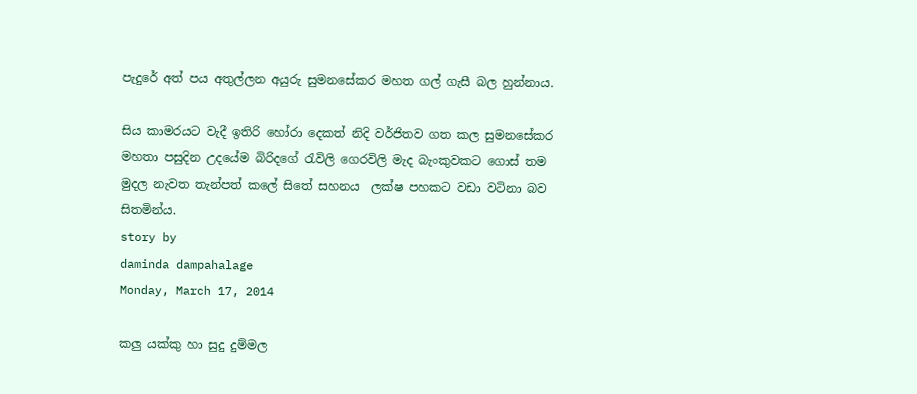පැදුරේ අත් පය අතුල්ලන අයුරු සුමනසේකර මහත ගල් ගැසී බල හුන්නාය.

සිය කාමරයට වැදී ඉතිරි හෝරා දෙකත් නිදි වර්ජිතව ගත කල සුමනසේකර මහතා පසුදින උදයේම බිරිදගේ රැවිලි ගෙරවිලි මැද බැංකුවකට ගොස් තම මුදල නැවත තැන්පත් කලේ සිතේ සහනය  ලක්ෂ පහකට වඩා වටිනා බව සිතමින්ය.
story by
daminda dampahalage
Monday, March 17, 2014

කලු යක්කු හා සුදු දුම්මල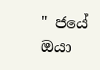" ජයේ ඔයා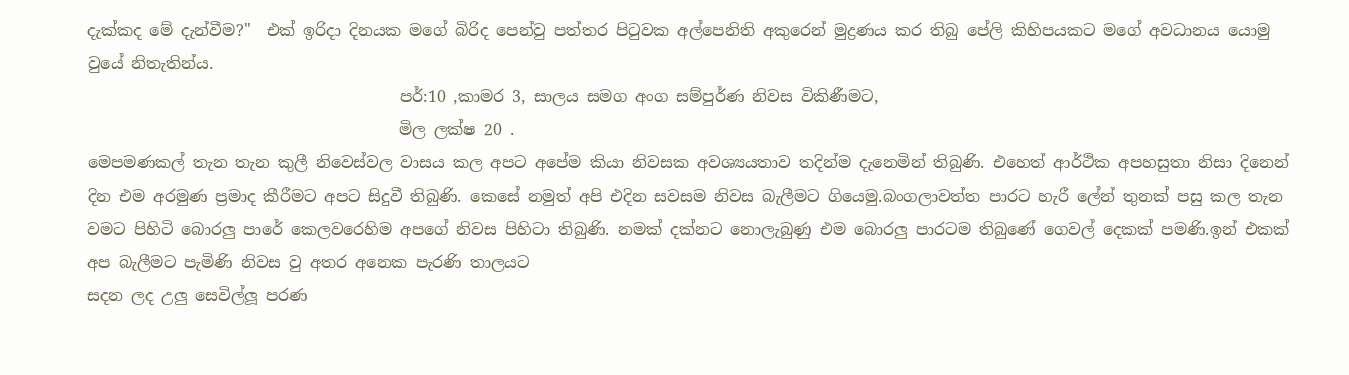දැක්කද මේ දැන්වීම?"  එක් ඉරිදා දිනයක මගේ බිරිද පෙන්වු පත්තර පිටුවක අල්පෙනිති අකුරෙන් මුද්‍රණය කර තිබු පේලි කිහිපයකට මගේ අවධානය යොමු වුයේ නිතැතින්ය.
                                       පර්:10 ,කාමර 3, සාලය සමග අංග සම්පුර්ණ නිවස විකිණීමට,
                                       මිල ලක්ෂ 20 .
මෙපමණකල් තැන තැන කුලී නිවෙස්වල වාසය කල අපට අපේම කියා නිවසක අවශ්‍යයතාව තදින්ම දැනෙමින් තිබුණි. එහෙත් ආර්ථික අපහසුතා නිසා දිනෙන් දින එම අරමුණ ප්‍රමාද කීරීමට අපට සිදුවී තිබුණි. කෙසේ නමුත් අපි එදින සවසම නිවස බැලීමට ගියෙමු.බංගලාවත්ත පාරට හැරී ලේන් තුනක් පසු කල තැන වමට පිහිටි බොරලු පාරේ කෙලවරෙහිම අපගේ නිවස පිහිටා තිබුණි. නමක් දක්නට නොලැබුණු එම බොරලු පාරටම තිබුණේ ගෙවල් දෙකක් පමණි.ඉන් එකක් අප බැලීමට පැමිණි නිවස වු අතර අනෙක පැරණි තාලයට
සදන ලද උලු සෙවිල්ලූ පරණ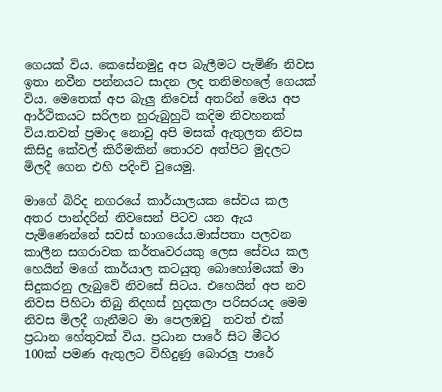ගෙයක් විය. කෙසේනමුදු අප බැලීමට පැමිණි නිවස ඉතා නවීන පන්නයට සාදන ලද තනිමහලේ ගෙයක් විය. මෙතෙක් අප බැලු නිවෙස් අතරින් මෙය අප ආර්ථිකයට සරිලන හුරුබුහුටි කදිම නිවහනක් විය.තවත් ප්‍රමාද නොවු අපි මසක් ඇතුලත නිවස කිසිදු කේවල් කිරීමකින් තොරව අත්පිට මුදලට මිලදී ගෙන එහි පදිංචි වුයෙමු.

මාගේ බිරිද නගරයේ කාර්යාලයක සේවය කල අතර පාන්දරින් නිවසෙන් පිටව යන ඇ‍ය පැමිණෙන්නේ සවස් භාගයේය.මාස්පතා පලවන කාලීන සගරාවක කර්තෘවරයකු ලෙස සේවය කල හෙයින් මගේ කාර්යාල කටයුතු බොහෝමයක් මා සිදුකරනු ලැබුවේ නිවසේ සිටය. එහෙයින් අප නව නිවස පිහිටා තිබු නිදහස් හුදකලා පරිසරයද මෙම නිවස මිලදී ගැනීමට මා පෙලඹවු  තවත් එක් ප්‍රධාන හේතුවක් විය. ප්‍රධාන පාරේ සිට මීටර 100ක් පමණ ඇතුලට විහිදුණු බොරලු පාරේ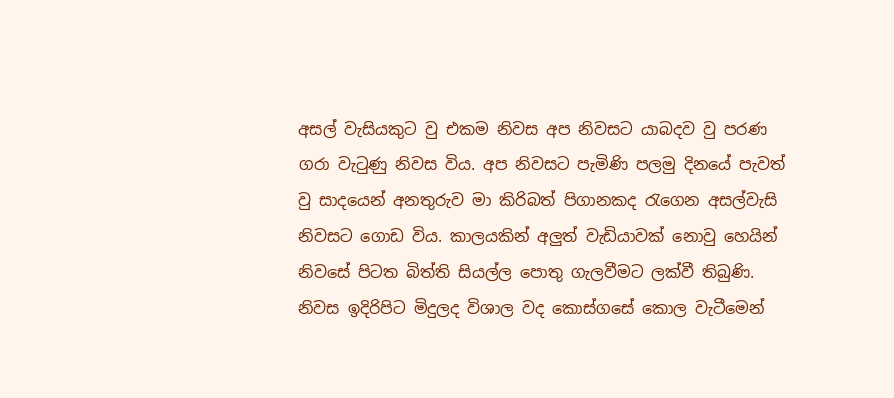අසල් වැසියකුට වු එකම නිවස අප නිවසට යාබදව වු පරණ ගරා වැටුණු නිවස විය. අප නිවසට පැමිණි පලමු දිනයේ පැවත් වු සාදයෙන් අනතුරුව මා කිරිබත් පිගානකද රැගෙන අසල්වැසි නිවසට ගොඩ විය. කාලයකින් අලුත් වැඩියාවක් නොවු හෙයින් නිවසේ පිටත බිත්ති සියල්ල පොතු ගැලවීමට ලක්වී තිබුණි. නිවස ඉදිරිපිට මිදුලද විශාල වද කොස්ගසේ කොල වැටීමෙන්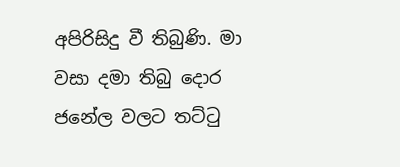අපිරිසිදු වී තිබුණි. මා වසා දමා තිබු දොර ජනේල වලට තට්ටු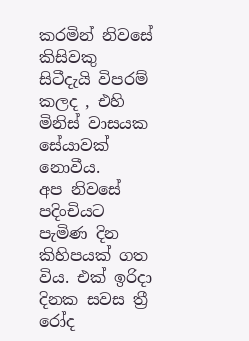කරමින් නිවසේ කිසිවකු සිටීදැයි විපරම් කලද , එහි මිනිස් වාසයක සේයාවක් නොවීය.
අප නිවසේ පදිංචියට පැමිණ දින කිහිපයක් ගත විය. එක් ඉරිදා දිනක සවස ත්‍රී රෝද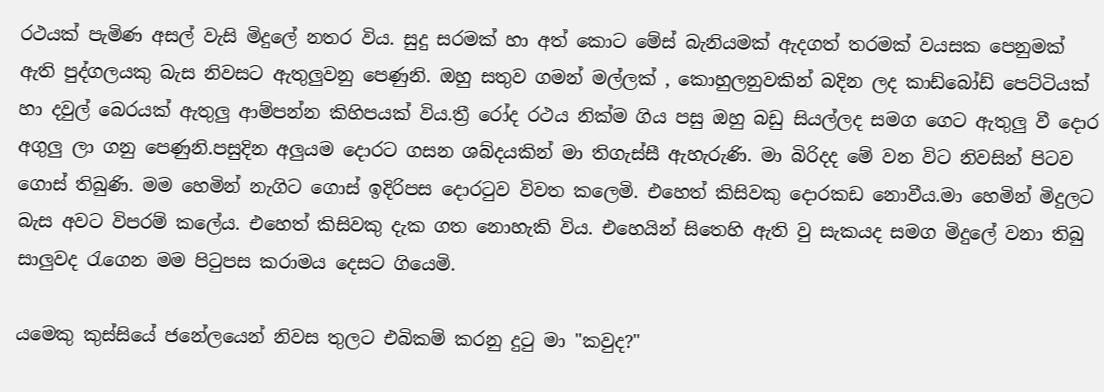රථයක් පැමිණ අසල් වැසි මිදුලේ නතර විය. සුදු සරමක් හා අත් කොට මේස් බැනියමක් ඇදගත් තරමක් වයසක පෙනුමක් ඇති පුද්ගලයකු බැස නිවසට ඇතුලුවනු පෙණුනි. ඔහු සතුව ගමන් මල්ලක් , කොහුලනුවකින් බදින ලද කාඩ්බෝඩ් පෙට්ටියක් හා දවුල් බෙරයක් ඇතුලු ආම්පන්න කිහිපයක් විය.ත්‍රී රෝද රථය නික්ම ගිය පසු ඔහු බඩු සියල්ලද සමග ගෙට ඇතුලු වී දොර අගුලු ලා ගනු පෙණුනි.පසුදින අලුයම දොරට ගසන ශබ්දයකින් මා තිගැස්සී ඇහැරුණි. මා බිරිදද මේ වන විට නිවසින් පිටව ගොස් තිබුණි. මම හෙමින් නැගිට ගොස් ඉදිරිපස දොරටුව විවත කලෙමි. එහෙත් කිසිවකු දොරකඩ නොවීය.මා හෙමින් මිදුලට බැස අවට විපරම් කලේය. එහෙත් කිසිවකු දැක ගත නොහැකි විය. එහෙයින් සිතෙහි ඇති වු සැකයද සමග මිදුලේ වනා තිබු සාලුවද රැගෙන මම පිටුපස කරාමය දෙසට ගියෙමි.

යමෙකු කුස්සියේ ජනේලයෙන් නිවස තුලට එබිකම් කරනු දුටු මා "කවුද?"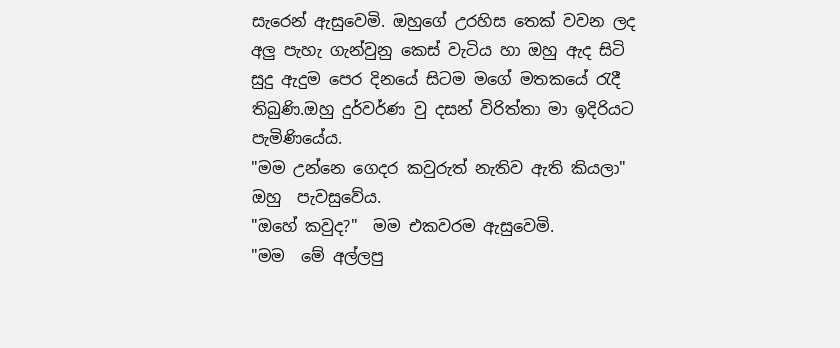සැරෙන් ඇසුවෙමි. ඔහුගේ උරහිස තෙක් වවන ලද අලු පැහැ ගැන්වුනු කෙස් වැටිය හා ඔහු ඇද සිටි සුදු ඇදුම පෙර දිනයේ සිටම මගේ මතකයේ රැදී තිබුණි.ඔහු දුර්වර්ණ වු දසන් විරිත්තා මා ඉදිරියට පැමිණියේය.
"මම උන්නෙ ගෙදර කවුරුත් නැතිව ඇති කියලා" ඔහු  පැවසුවේය.
"ඔහේ කවුද?"  මම එකවරම ඇසුවෙමි.
"මම  මේ අල්ලපු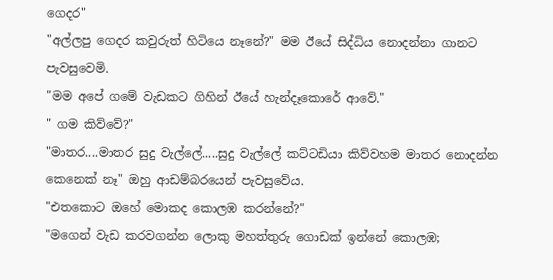ගෙදර"
"අල්ලපු ගෙදර කවුරුත් හිටියෙ නෑනේ?" මම ඊයේ සිද්ධිය නොදන්නා ගානට පැවසුවෙමි.
"මම අපේ ගමේ වැඩකට ගිහින් ඊයේ හැන්දෑකොරේ ආවේ."
" ගම කිව්වේ?"
"මාතර....මාතර සුදු වැල්ලේ.....සුදු වැල්ලේ කට්ටඩියා කිව්වහම මාතර නොදන්න කෙනෙක් නෑ" ඔහු ආඩම්බරයෙන් පැවසුවේය.
"එතකොට ඔහේ මොකද කොලඹ කරන්නේ?"
"මගෙන් වැඩ කරවගන්න ලොකු මහත්තුරු ගොඩක් ඉන්නේ කොලඹ;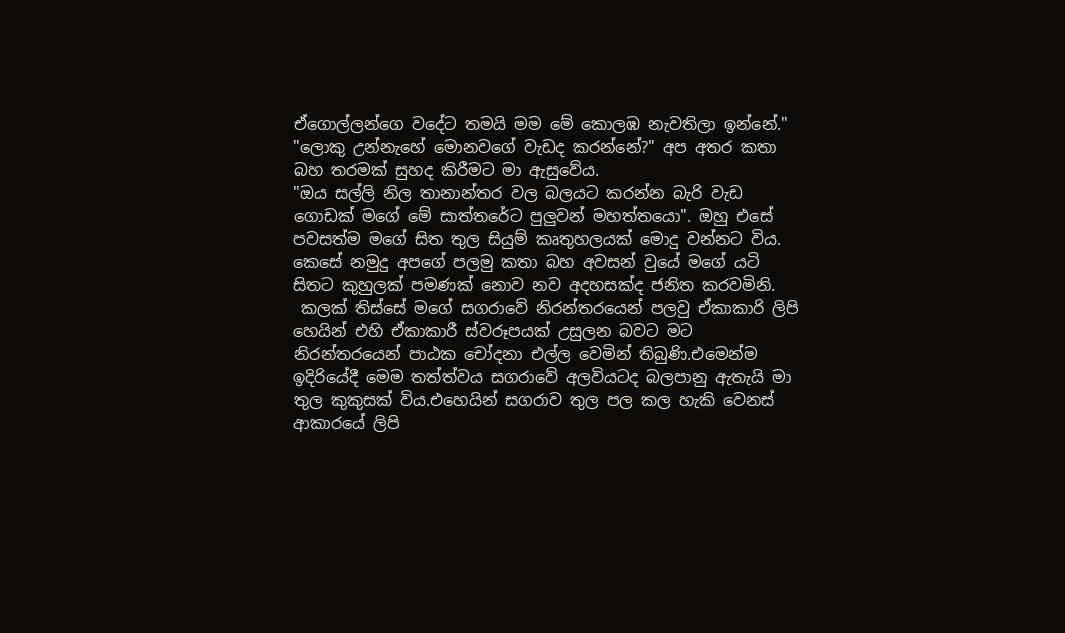ඒගොල්ලන්ගෙ වදේට තමයි මම මේ කොලඹ නැවතිලා ඉන්නේ."
"ලොකු උන්නැහේ මොනවගේ වැඩද කරන්නේ?" අප අතර කතා බහ තරමක් සුහද කිරීමට මා ඇසුවේය.
"ඔය සල්ලි නිල තානාන්තර වල බලයට කරන්න බැරි වැඩ ගොඩක් මගේ මේ සාත්තරේට පුලුවන් මහත්තයො". ඔහු එසේ පවසත්ම මගේ සිත තුල සියුම් කෘතුහලයක් මොදු වන්නට විය. කෙසේ නමුදු අපගේ පලමු කතා බහ අවසන් වුයේ මගේ යටි සිතට කුහුලක් පමණක් නොව නව අදහසක්ද ජනිත කරවමිනි.
 කලක් තිස්සේ මගේ සගරාවේ නිරන්තරයෙන් පලවු ඒකාකාරි ලිපි හෙයින් එහි ඒකාකාරී ස්වරූපයක් උසුලන බවට මට නිරන්තරයෙන් පාඨක චෝදනා එල්ල වෙමින් තිබුණි.එමෙන්ම ඉදිරියේදී මෙම තත්ත්වය සගරාවේ අලවියටද බලපානු ඇතැයි මා තුල කුකුසක් විය.එහෙයින් සගරාව තුල පල කල හැකි වෙනස් ආකාරයේ ලිපි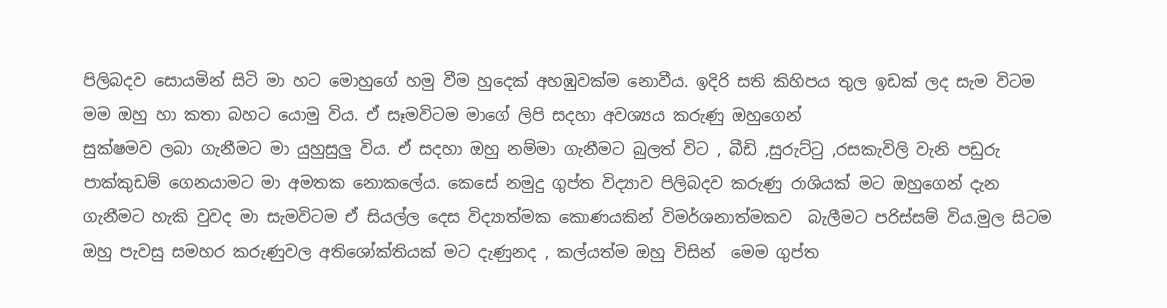පිලිබදව සොයමින් සිටි මා හට මොහුගේ හමු වීම හුදෙක් අහඹුවක්ම නොවීය. ඉදිරි සති කිහිපය තුල ඉඩක් ලද සැම විටම මම ඔහු හා කතා බහට යොමු විය. ඒ සෑමවිටම මාගේ ලිපි සදහා අවශ්‍යය කරුණු ඔහුගෙන්
සුක්ෂමව ලබා ගැනීමට මා යුහුසුලු විය. ඒ සදහා ඔහු නම්මා ගැනීමට බුලත් විට , බීඩි ,සුරුට්ටු ,රසකැවිලි වැනි පඩුරු පාක්කුඩම් ගෙනයාමට මා අමතක නොකලේය. කෙසේ නමුදු ගුප්ත විද්‍යාව පිලිබදව කරුණු රාශියක් මට ඔහුගෙන් දැන ගැනීමට හැකි වුවද මා සැමවිටම ඒ සියල්ල දෙස විද්‍යාත්මක කොණයකින් විමර්ශනාත්මකව  බැලීමට පරිස්සම් විය.මුල සිටම ඔහු පැවසු සමහර කරුණුවල අතිශෝක්තියක් මට දැණුනද , කල්යත්ම ඔහු විසින්  මෙම ගුප්ත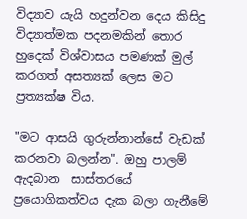විද්‍යාව ‍යැයි හදුන්වන දෙය කිසිදු විද්‍යාත්මක පදනමකින් තොර
හුදෙක් විශ්වාසය පමණක් මුල් කරගත් අසත්‍යක් ලෙස මට ප්‍රත්‍යක්ෂ විය.

"මට ආසයි ගුරුන්නාන්සේ වැඩක් කරනවා බලන්න". ඔහු පාලම් ඇදබාන  සාස්තරයේ ප්‍රයොගිකත්වය දැක බලා ගැනීමේ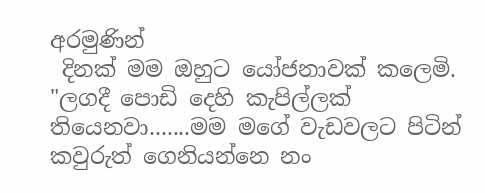අරමුණින්
 දිනක් මම ඔහුට යෝජනාවක් කලෙමි.
"ලගදී පොඩි දෙහි කැපිල්ලක් තියෙනවා.......මම මගේ වැඩවලට පිටින් කවුරුත් ගෙනියන්නෙ නං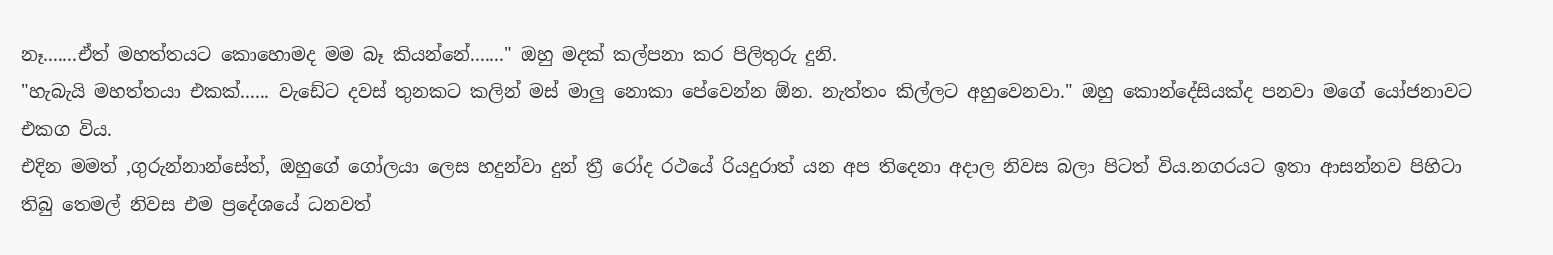නෑ.......ඒත් මහත්තයට කොහොමද මම බෑ කියන්නේ......." ඔහු මදක් කල්පනා කර පිලිතුරු දුනි.
"හැබැයි මහත්තයා එකක්...... වැඩේට දවස් තුනකට කලින් මස් මාලු නොකා පේවෙන්න ඕන. නැත්තං කිල්ලට අහුවෙනවා." ඔහු කොන්දේසියක්ද පනවා මගේ යෝජනාවට එකග විය.
එදින මමත් ,ගුරුන්නාන්සේත්, ඔහුගේ ගෝලයා ලෙස හදුන්වා දුන් ත්‍රී රෝද රථයේ රියදුරාත් යන අප තිදෙනා අදාල නිවස බලා පිටත් විය.නගරයට ඉතා ආසන්නව පිහිටා තිබු තෙමල් නිවස එම ප්‍රදේශයේ ධනවත්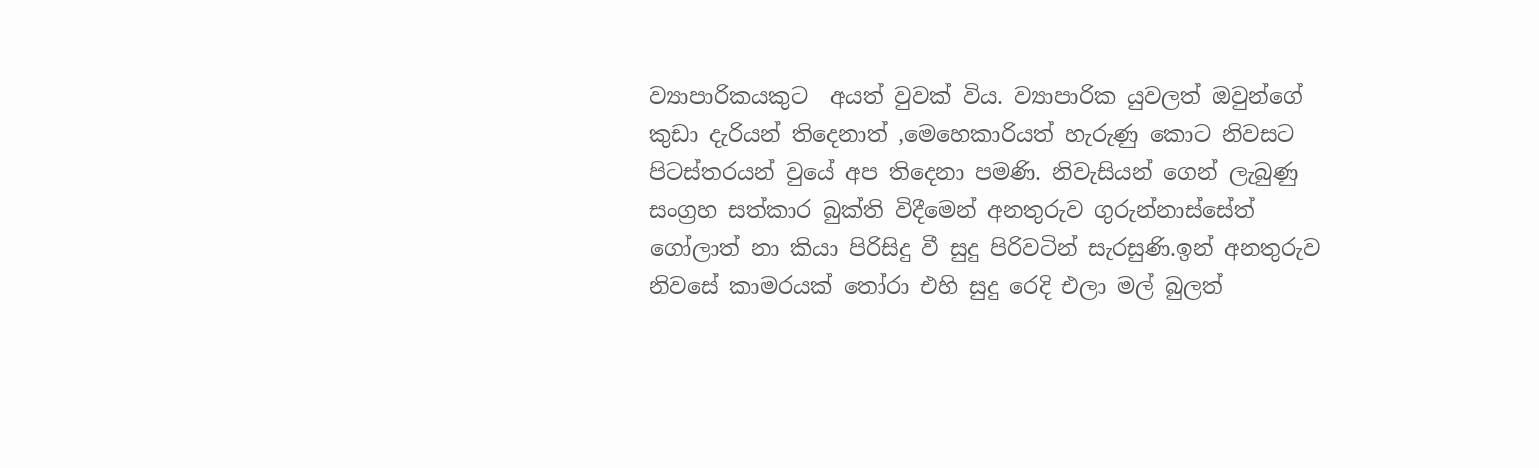ව්‍යාපාරිකයකුට  අයත් වුවක් විය. ව්‍යාපාරික යුවලත් ඔවුන්ගේ කුඩා දැරියන් තිදෙනාත් ,මෙහෙකාරියත් හැරුණු කොට නිවසට පිටස්තරයන් වුයේ අප තිදෙනා පමණි. නිවැසියන් ගෙන් ලැබුණු සංග්‍රහ සත්කාර බුක්ති විදීමෙන් අනතුරුව ගුරුන්නාස්සේත් ගෝලාත් නා කියා පිරිසිදු වී සුදු පිරිවටින් සැරසුණි.ඉන් අනතුරුව
නිවසේ කාමරයක් තෝරා එහි සුදු රෙදි එලා මල් බුලත්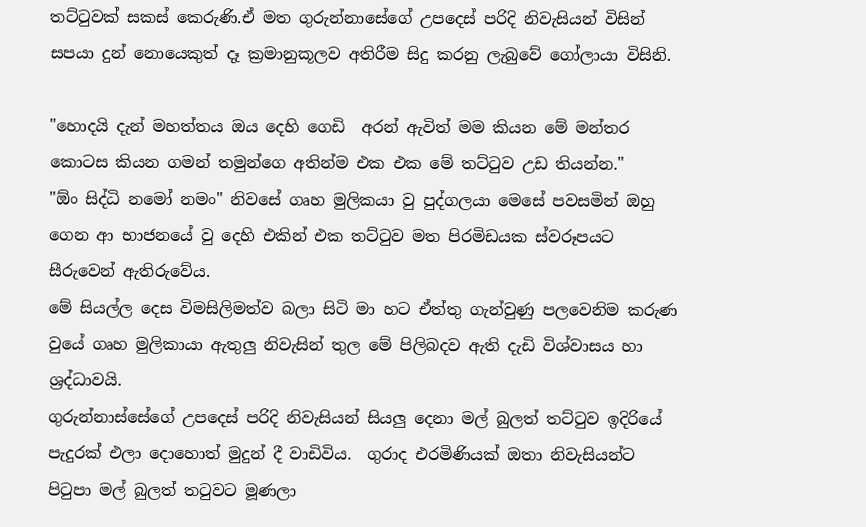තට්ටුවක් සකස් කෙරුණි.ඒ මත ගුරුන්නාසේගේ උපදෙස් පරිදි නිවැසියන් විසින් සපයා දුන් නොයෙකුත් දෑ ක්‍රමානුකූලව අතිරීම සිදු කරනු ලැබුවේ ගෝලායා විසිනි.

"හොදයි දැන් මහත්තය ඔය දෙහි ගෙඩි  අරන් ඇවිත් මම කියන මේ මන්තර කොටස කියන ගමන් තමුන්ගෙ අතින්ම එක එක මේ තට්ටුව උඩ තියන්න."
"ඕං සිද්ධි නමෝ නමං" නිවසේ ගෘහ මුලිකයා වු පුද්ගලයා මෙසේ පවසමින් ඔහු ගෙන ආ භාජනයේ වු දෙහි එකින් එක තට්ටුව මත පිරමිඩයක ස්වරූපයට සීරුවෙන් ඇතිරුවේය.
මේ සියල්ල දෙස විමසිලිමත්ව බලා සිටි මා හට ඒත්තු ගැන්වුණු පලවෙනිම කරුණ වුයේ ගෘහ මුලිකායා ඇතුලු නිවැසින් තුල මේ පිලිබදව ඇති දැඩි විශ්වාසය හා ශ්‍රද්ධාවයි.
ගුරුන්නාස්සේගේ උපදෙස් පරිදි නිවැසියන් සියලු දෙනා මල් බුලත් තට්ටුව ඉදිරියේ පැදුරක් එලා දොහොත් මුදුන් දී වාඩිවිය.  ගුරාද එරමිණියක් ඔතා නිවැසියන්ට පිටුපා මල් බුලත් තටුවට මූණලා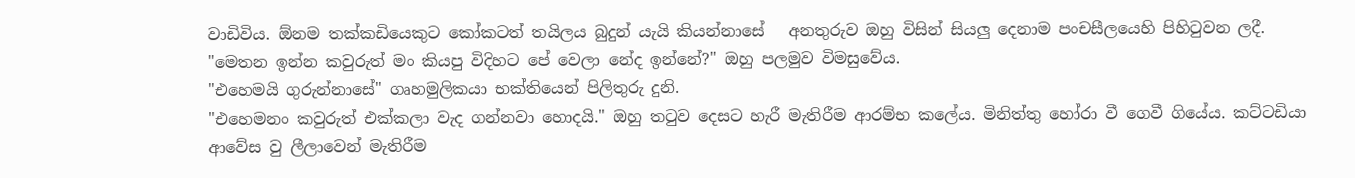වාඩිවිය. ඕනම තක්කඩියෙකුට කෝකටත් තයිලය බුදුන් යැයි කියන්නාසේ   අනතුරුව ඔහු විසින් සියලු දෙනාම පංචසීලයෙහි පිහිටුවන ලදී.
"මෙතන ඉන්න කවුරුත් මං කියපු විදිහට පේ වෙලා නේද ඉන්නේ?" ඔහු පලමුව විමසුවේය.
"එහෙමයි ගුරුන්නාසේ" ගෘහමුලිකයා භක්තියෙන් පිලිතුරු දුනි.
"එහෙමනං කවුරුත් එක්කලා වැද ගන්නවා හොදයි." ඔහු තටුව දෙසට හැරී මැතිරීම ආරම්භ කලේය. මිනිත්තු හෝරා වී ගෙවී ගියේය. කට්ටඩියා ආවේස වු ලීලාවෙන් මැතිරීම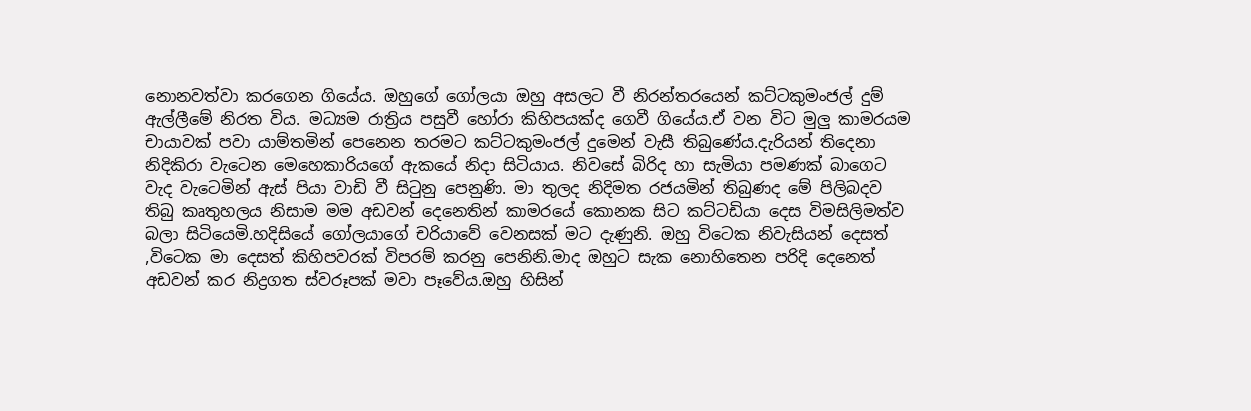නොනවත්වා කරගෙන ගියේය. ඔහුගේ ගෝලයා ඔහු අසලට වී නිරන්තරයෙන් කට්ටකුමංජල් දුම් ඇල්ලීමේ නිරත විය. මධ්‍යම රාත්‍රිය පසුවී හෝරා කිහිපයක්ද ගෙවී ගියේය.ඒ වන විට මුලු කාමරයම චායාවක් පවා යාම්තමින් පෙනෙන තරමට කට්ටකුමංජල් දුමෙන් වැසී තිබුණේය.දැරියන් තිදෙනා නිදිකිරා වැටෙන මෙහෙකාරියගේ ඇකයේ නිදා සිටියාය. නිවසේ බිරිද හා සැමියා පමණක් බාගෙට වැද වැටෙමින් ඇස් පියා වාඩි වී සිටුනු පෙනුණි. මා තුලද නිදිමත රජයමින් තිබුණද මේ පිලිබදව තිබු කෘතුහලය නිසාම මම අඩවන් දෙනෙතින් කාමරයේ කොනක සිට කට්ටඩියා දෙස විමසිලිමත්ව බලා සිටියෙමි.හදිසියේ ගෝලයාගේ චරියාවේ වෙනසක් මට දැණුනි. ඔහු විටෙක නිවැසියන් දෙසත් ,විටෙක මා දෙසත් කිහිපවරක් විපරම් කරනු පෙනිනි.මාද ඔහුට සැක නොහිතෙන පරිදි දෙනෙත් අඩවන් කර නිද්‍රගත ස්වරූපක් මවා පෑවේය.ඔහු හිසින්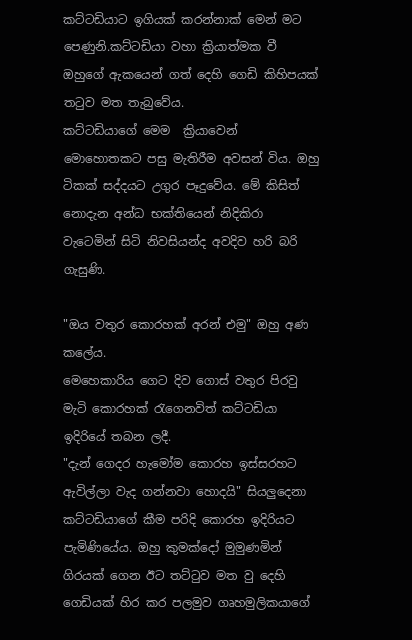කට්ටඩියාට ඉගියක් කරන්නාක් මෙන් මට පෙණුනි.කට්ටඩියා වහා ක්‍රියාත්මක වී ඔහුගේ ඇකයෙන් ගත් දෙහි ගෙඩි කිහිපයක් තටුව මත තැබුවේය.
කට්ටඩියාගේ මෙම  ක්‍රියාවෙන් මොහොතකට පසු මැතිරීම අවසන් විය. ඔහු ටිකක් සද්දයට උගුර පෑදුවේය. මේ කිසිත් නොදැන අන්ධ භක්තියෙන් නිදිකිරා වැටෙමින් සිටි නිවසියන්ද අවදිව හරි බරි ගැසුණි.

"ඔය වතුර කොරහක් අරන් එමු" ඔහු අණ කලේය.
මෙහෙකාරිය ගෙට දිව ගොස් වතුර පිරවු මැටි කොරහක් රැගෙනවිත් කට්ටඩියා ඉදිරියේ තබන ලදී.
"දැන් ගෙදර හැමෝම කොරහ ඉස්සරහට ඇවිල්ලා වැද ගන්නවා හොදයි" සියලුදෙනා කට්ටඩියාගේ කීම පරිදි කොරහ ඉදිරියට පැමිණියේය. ඔහු කුමක්දෝ මුමුණමින් ගිරයක් ගෙන ඊට තට්ටුව මත වු දෙහි ගෙඩියක් හිර කර පලමුව ගෘහමුලිකයාගේ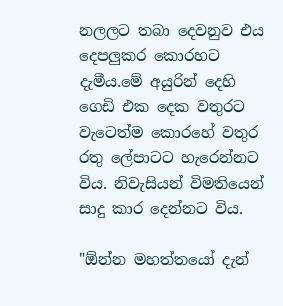නලලට තබා දෙවනුව එය දෙපලුකර කොරහට දැමීය.මේ අයුරින් දෙහි ගෙඩි එක දෙක වතුරට වැටෙත්ම කොරහේ වතුර රතු ලේපාටට හැරෙන්නට විය. නිවැසියන් විමතියෙන් සාදු කාර දෙන්නට විය.

"ඕන්න මහත්තයෝ දැන්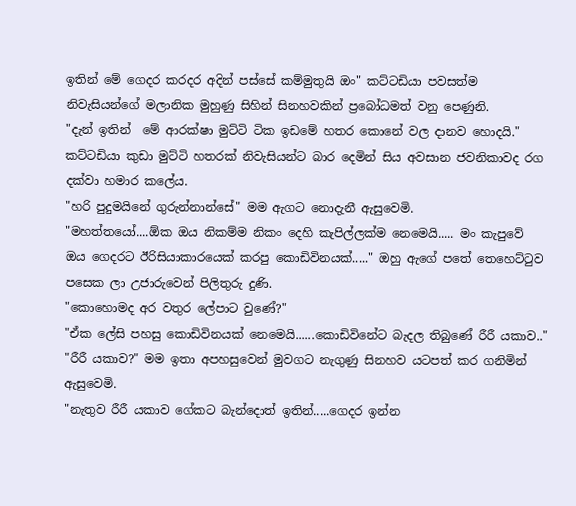ඉතින් මේ ගෙදර කරදර අදින් පස්සේ කම්මුතුයි ඔං" කට්ටඩියා පවසත්ම නිවැසියන්ගේ මලානික මුහුණු සිහින් සිනහවකින් ප්‍රබෝධමත් වනු පෙණුනි.
"දැන් ඉතින්  මේ ආරක්ෂා මුට්ටි ටික ඉඩමේ හතර කොනේ වල දානව හොදයි." කට්ටඩියා කුඩා මුට්ටි හතරක් නිවැසියන්ට බාර දෙමින් සිය අවසාන ජවනිකාවද රග දක්වා හමාර කලේය.
"හරි පුදුමයිනේ ගුරුන්නාන්සේ" මම ඇගට නොදැනී ඇසුවෙමි.
"මහත්තයෝ....ඕක ඔය නිකම්ම නිකං දෙහි කැපිල්ලක්ම නෙමෙයි..... මං කැපුවේ ඔය ගෙදරට ඊරිසියාකාරයෙක් කරපු කොඩිවිනයක්....." ඔහු ඇගේ පතේ තෙහෙට්ටුව පසෙක ලා උජාරුවෙන් පිලිතුරු දුණි.
"කොහොමද අර වතුර ලේපාට වුණේ?"
"ඒක ලේසි පහසු කොඩිවිනයක් නෙමෙයි......කොඩිවිනේට බැදල තිබුණේ රීරී යකාව.."
"රීරී යකාව?" මම ඉතා අපහසුවෙන් මුවගට නැගුණු සිනහව යටපත් කර ගනිමින් ඇසුවෙමි.
"නැතුව රීරී යකාව ගේකට බැන්දොත් ඉතින්.....ගෙදර ඉන්න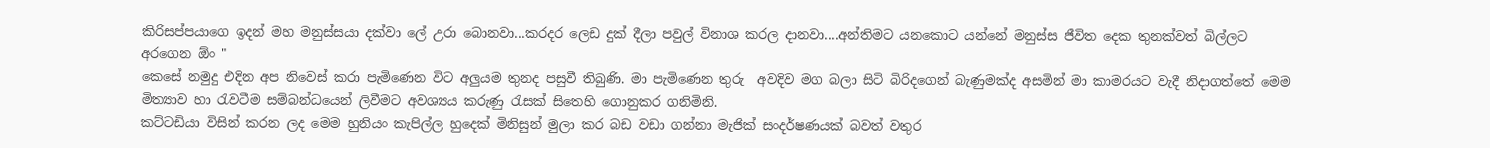කිරිසප්පයාගෙ ඉදන් මහ මනුස්සයා දක්වා ලේ උරා බොනවා...කරදර ලෙඩ දුක් දීලා පවුල් විනාශ කරල දානවා....අන්තිමට යනකොට යන්නේ මනුස්ස ජීවිත දෙක තුනක්වත් බිල්ලට අරගෙන ඕං "
කෙසේ නමුදු එදින අප නිවෙස් කරා පැමිණෙන විට අලුයම තුනද පසුවී තිබුණි. මා පැමිණෙන තුරු  අවදිව මග බලා සිටි බිරිදගෙන් බැණුමක්ද අසමින් මා කාමරයට වැදී නිදාගත්තේ මෙම මිත්‍යාව හා රැවටීම සම්බන්ධයෙන් ලිවීමට අවශ්‍යය කරුණු රැසක් සිතෙහි ගොනුකර ගනිමිනි.
කට්ටඩියා විසින් කරන ලද මෙම හුනියං කැපිල්ල හුදෙක් මිනිසුන් මුලා කර බඩ වඩා ගන්නා මැජික් සංදර්ෂණයක් බවත් වතුර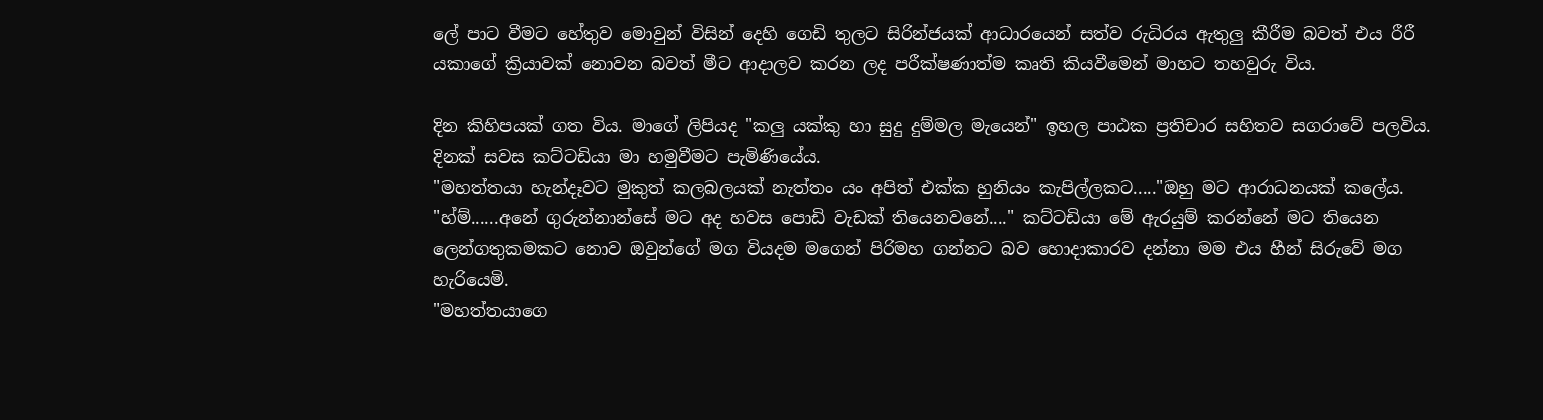ලේ පාට වීමට හේතුව මොවුන් විසින් දෙහි ගෙඩි තුලට සිරින්ජයක් ආධාරයෙන් සත්ව රුධිරය ඇතුලු කීරීම බවත් එය රීරී යකාගේ ක්‍රියාවක් නොවන බවත් මීට ආදාලව කරන ලද පරීක්ෂණාත්ම කෘති කියවීමෙන් මාහට තහවුරු විය.

දින කිහිපයක් ගත විය. මාගේ ලිපියද "කලු යක්කු හා සුදු දුම්මල මැයෙන්" ඉහල පාඨක ප්‍රතිචාර සහිතව සගරාවේ පලවිය.
දිනක් සවස කට්ටඩියා මා හමුවීමට පැමිණියේය.
"මහත්තයා හැන්දෑවට මුකුත් කලබලයක් නැත්තං යං අපිත් එක්ක හුනියං කැපිල්ලකට....."ඔහු මට ආරාධනයක් කලේය.
"හ්ම්......අනේ ගුරුන්නාන්සේ මට අද හවස පොඩි වැඩක් තියෙනවනේ...." කට්ටඩියා මේ ඇරයුම් කරන්නේ මට තියෙන ලෙන්ගතුකමකට නොව ඔවුන්ගේ මග වියදම මගෙන් පිරිමහ ගන්නට බව හොදාකාරව දන්නා මම එය හීන් සිරුවේ මග හැරියෙමි.
"මහත්තයාගෙ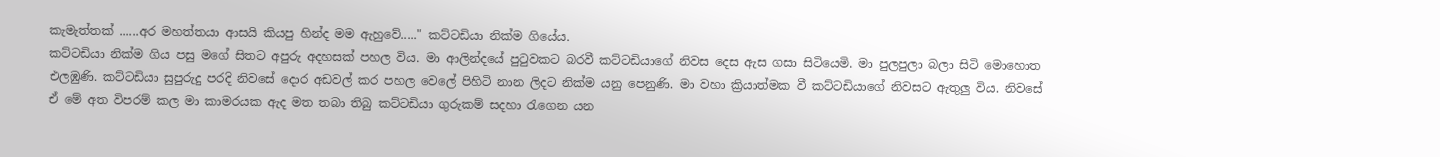කැමැත්තක් ......අර මහත්තයා ආසයි කියපු හින්ද මම ඇහුවේ....." කට්ටඩියා නික්ම ගියේය.
කට්ටඩියා නික්ම ගිය පසු මගේ සිතට අපුරු අදහසක් පහල විය. මා ආලින්දයේ පුටුවකට බරවී කට්ටඩියාගේ නිවස දෙස ඇස ගසා සිටියෙමි. මා පුලපුලා බලා සිටි මොහොත එලඹුණි. කට්ටඩියා සුපුරුදු පරදි නිවසේ දොර අඩවල් කර පහල වෙලේ පිහිටි නාන ලිදට නික්ම යනු පෙනුණි. මා වහා ක්‍රියාත්මක වී කට්ටඩියාගේ නිවසට ඇතුලු විය. නිවසේ ඒ මේ අත විපරම් කල මා කාමරයක ඇද මත තබා තිබු කට්ටඩියා ගුරුකම් සදහා රැගෙන යන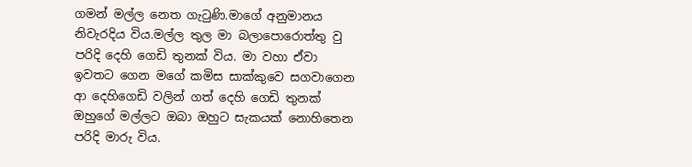ගමන් මල්ල නෙත ගැටුණි.මාගේ අනුමානය නිවැරදිය විය.මල්ල තුල මා බලාපොරොත්තු වු පරිදි දෙහි ගෙඩි තුනක් විය. මා වහා ඒවා ඉවතට ගෙන මගේ කමිස සාක්කුවෙ සගවාගෙන ආ දෙහිගෙඩි වලින් ගත් දෙහි ගෙඩි තුනක් ඔහුගේ මල්ලට ඔබා ඔහුට සැකයක් නොහිතෙන පරිදි මාරු විය.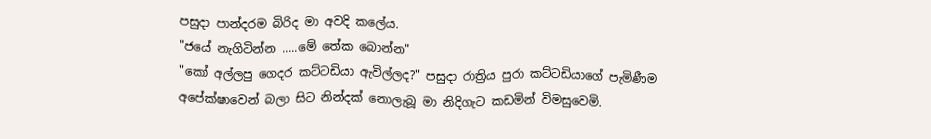පසුදා පාන්දරම බිරිද මා අවදි කලේය.
"ජයේ නැගිටින්න .....මේ තේක බොන්න"
"කෝ අල්ලපු ගෙදර කට්ටඩියා ඇවිල්ලද?" පසුදා රාත්‍රිය පුරා කට්ටඩියාගේ පැමිණීම අපේක්ෂාවෙන් බලා සිට නින්දක් නොලැබූ මා නිදිගැට කඩමින් විමසුවෙමි.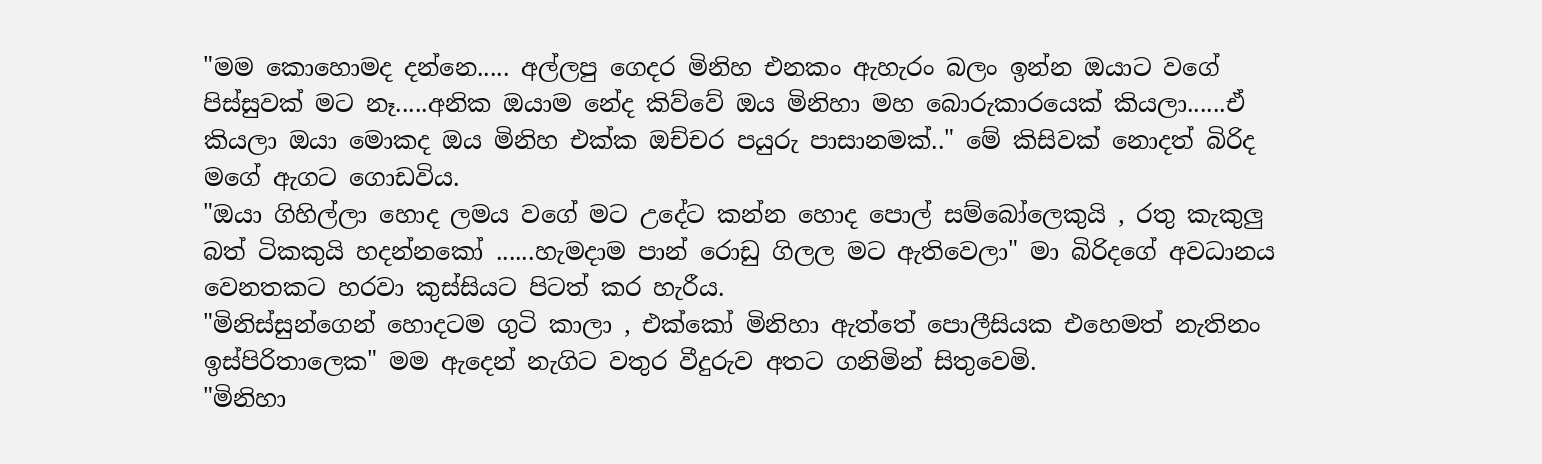"මම කොහොමද දන්නෙ..... අල්ලපු ගෙදර මිනිහ එනකං ඇහැරං බලං ඉන්න ඔයාට වගේ පිස්සුවක් මට නෑ.....අනික ඔයාම නේද කිව්වේ ඔය මිනිහා මහ බොරුකාරයෙක් කියලා......ඒ කියලා ඔයා මොකද ඔය මිනිහ එක්ක ඔච්චර පයුරු පාසානමක්.." මේ කිසිවක් නොදත් බිරිද මගේ ඇගට ගොඩවිය.
"ඔයා ගිහිල්ලා හොද ලමය වගේ මට උදේට කන්න හොද පොල් සම්බෝලෙකුයි , රතු කැකුලු බත් ටිකකුයි හදන්නකෝ ......හැමදාම පාන් රොඩු ගිලල මට ඇතිවෙලා" මා බිරිදගේ අවධානය වෙනතකට හරවා කුස්සියට පිටත් කර හැරීය.
"මිනිස්සුන්ගෙන් හොදටම ගුටි කාලා , එක්කෝ මිනිහා ඇත්තේ පොලීසියක එහෙමත් නැතිනං ඉස්පිරිතාලෙක" මම ඇදෙන් නැගිට වතුර වීදුරුව අතට ගනිමින් සිතුවෙමි.
"මිනිහා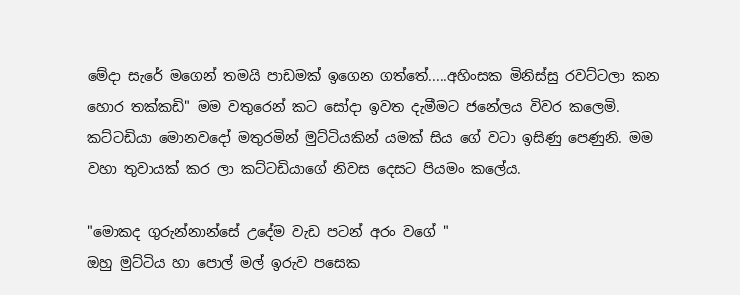මේදා සැරේ මගෙන් තමයි පාඩමක් ඉගෙන ගත්තේ.....අහිංසක මිනිස්සු රවට්ටලා කන හොර තක්කඩි" මම වතුරෙන් කට සෝදා ඉවත දැමීමට ජනේලය විවර කලෙමි.
කට්ටඩියා මොනවදෝ මතුරමින් මුට්ටියකින් යමක් සිය ගේ වටා ඉසිණු පෙණුනි. මම වහා තුවායක් කර ලා කට්ටඩියාගේ නිවස දෙසට පියමං කලේය.

"මොකද ගුරුන්නාන්සේ උදේම වැඩ පටන් අරං වගේ "
ඔහු මුට්ටිය හා පොල් මල් ඉරුව පසෙක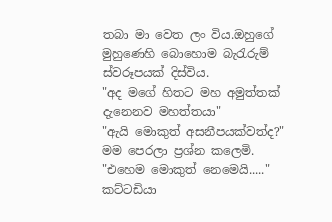තබා මා වෙත ලං විය.ඔහුගේ මුහුණෙහි බොහොම බැරැරුම් ස්වරූපයක් දිස්විය.
"අද මගේ හිතට මහ අමුත්තක් දැනෙනව මහත්තයා"
"ඇයි මොකුත් අසනීපයක්වත්ද?" මම පෙරලා ප්‍රශ්න කලෙමි.
"එහෙම මොකුත් නෙමෙයි....." කට්ටඩියා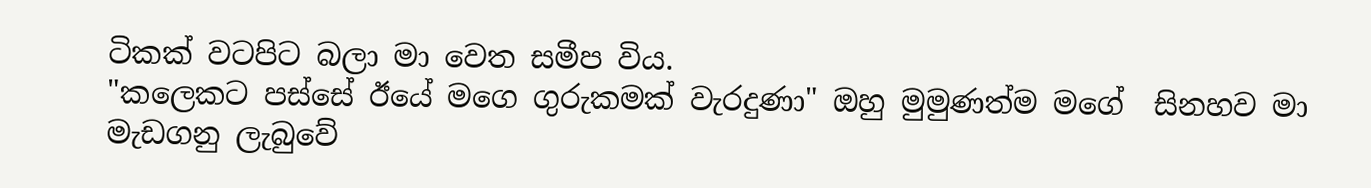ටිකක් වටපිට බලා මා වෙත සමීප විය.
"කලෙකට පස්සේ ඊයේ මගෙ ගුරුකමක් වැරදුණා" ඔහු මුමුණත්ම මගේ  සිනහව මා මැඩගනු ලැබුවේ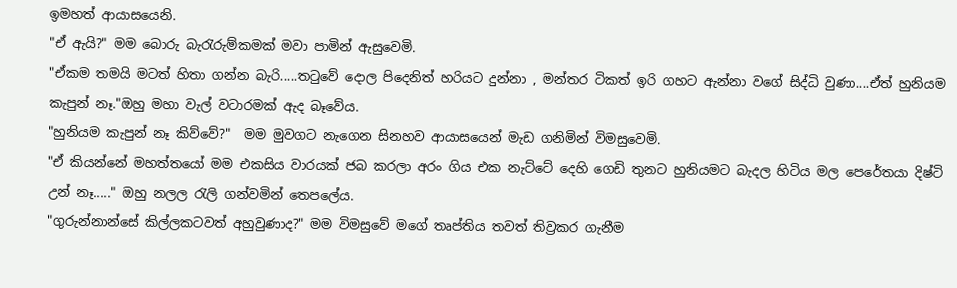ඉමහත් ආයාසයෙනි.
"ඒ ඇයි?" මම බොරු බැරැරුම්කමක් මවා පාමින් ඇසුවෙමි.
"ඒකම තමයි මටත් හිතා ගන්න බැරි.....තටුවේ දොල පිදෙනිත් හරියට දුන්නා , මන්තර ටිකත් ඉරි ගහට ඇන්නා වගේ සිද්ධි වුණා....ඒත් හුනියම කැපුන් නෑ."ඔහු මහා වැල් වටාරමක් ඇද බෑවේය.
"හුනියම කැපුන් නෑ කිව්වේ?"  මම මුවගට නැගෙන සිනහව ආයාසයෙන් මැඩ ගනිමින් විමසුවෙමි.
"ඒ කියන්නේ මහත්තයෝ මම එකසිය වාරයක් ජබ කරලා අරං ගිය එක නැට්ටේ දෙහි ගෙඩි තුනට හුනියමට බැදල හිටිය මල පෙරේතයා දිෂ්ටි උන් නෑ....." ඔහු නලල රැලි ගන්වමින් තෙපලේය.
"ගුරුන්නාන්සේ කිල්ලකටවත් අහුවුණාද?" මම විමසුවේ මගේ තෘප්ති‍ය තවත් තිව්‍රකර ගැනීම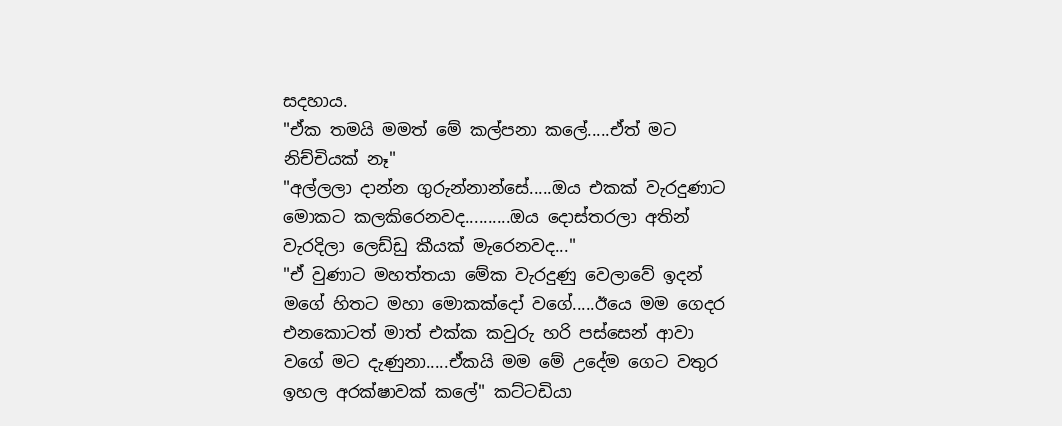සදහාය.
"ඒක තමයි මමත් මේ කල්පනා කලේ.....ඒත් මට නිච්චියක් නෑ"
"අල්ලලා දාන්න ගුරුන්නාන්සේ.....ඔය එකක් වැරදුණාට මොකට කලකිරෙනවද..........ඔය දොස්තරලා අතින් වැරදිලා ලෙඩ්ඩු කීයක් මැරෙනවද..."
"ඒ වුණාට මහත්තයා මේක වැරදුණු වෙලාවේ ඉදන් මගේ හිතට මහා මොකක්දෝ වගේ.....ඊයෙ මම ගෙදර එනකොටත් මාත් එක්ක කවුරු හරි පස්සෙන් ආවා වගේ මට දැණුනා.....ඒකයි මම මේ උදේම ගෙට වතුර ඉහල අරක්ෂාවක් කලේ" කට්ටඩියා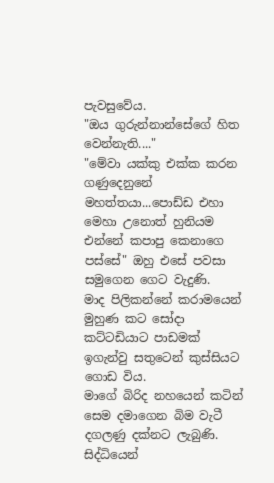පැවසුවේය.
"ඔය ගුරුන්නාන්සේගේ හිත වෙන්නැති...."
"මේවා යක්කු එක්ක කරන  ගණුදෙනුනේ මහත්තයා...පොඩ්ඩ එහා මෙහා උනොත් හුනියම එන්නේ කපාපු කෙනාගෙ පස්සේ" ඔහු එසේ පවසා සමුගෙන ගෙට වැදුණි.
මාද පිලිකන්නේ කරාමයෙන් මුහුණ කට සෝදා කට්ටඩියාට පාඩමක් ඉගැන්වු සතුටෙන් කුස්සියට ගොඩ විය.
මාගේ බිරිද නහයෙන් කටින් සෙම දමාගෙන බිම වැටී දගලණු දක්නට ලැබුණි. සිද්ධියෙන්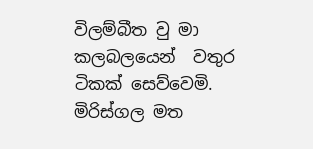විලම්බීත වු මා කලබලයෙන්  වතුර ටිකක් සෙව්වෙමි. මිරිස්ගල මත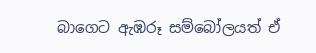බාගෙට ඇඹරූ සම්බෝලයත් ඒ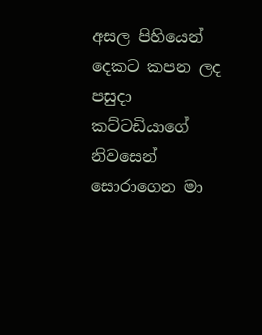අසල පිහියෙන් දෙකට කපන ලද පසුදා කට්ටඩියාගේ නිවසෙන් සොරාගෙන මා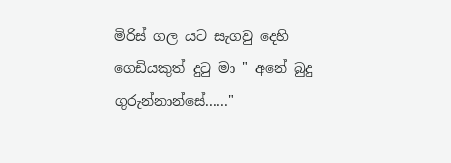මිරිස් ගල යට සැගවු දෙහි ගෙඩියකුත් දුටු මා " අනේ බුදු ගුරුන්නාන්සේ......"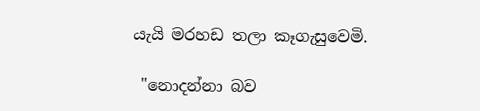යැයි මරහඩ තලා කෑගැසුවෙමි.

 "නොදන්නා බව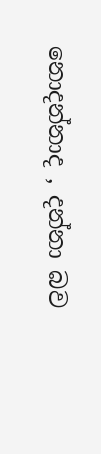නොදන්නාද , දන්නා බව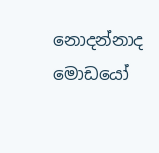නොදන්නාද මොඩයෝ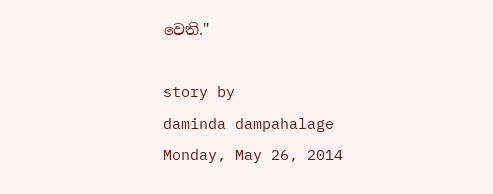වෙති."

story by
daminda dampahalage
Monday, May 26, 2014